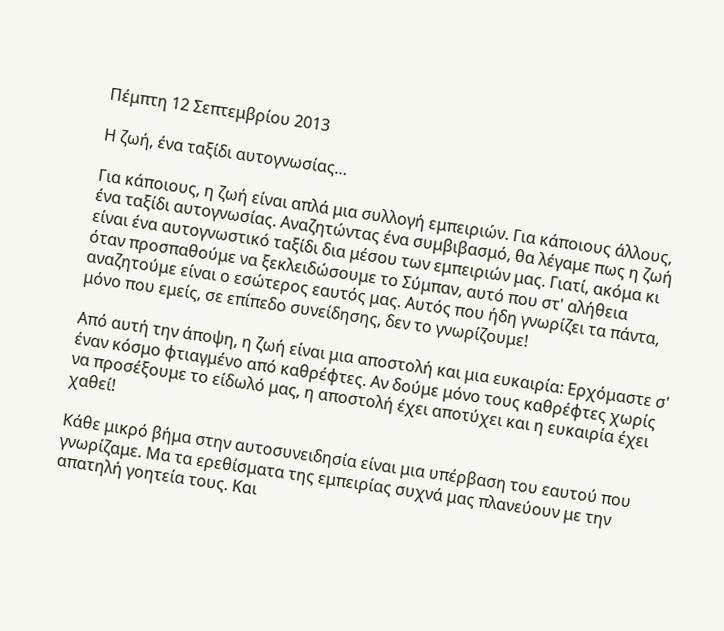Πέμπτη 12 Σεπτεμβρίου 2013

Η ζωή, ένα ταξίδι αυτογνωσίας…

Για κάποιους, η ζωή είναι απλά μια συλλογή εμπειριών. Για κάποιους άλλους, ένα ταξίδι αυτογνωσίας. Αναζητώντας ένα συμβιβασμό, θα λέγαμε πως η ζωή είναι ένα αυτογνωστικό ταξίδι δια μέσου των εμπειριών μας. Γιατί, ακόμα κι όταν προσπαθούμε να ξεκλειδώσουμε το Σύμπαν, αυτό που στ' αλήθεια αναζητούμε είναι ο εσώτερος εαυτός μας. Αυτός που ήδη γνωρίζει τα πάντα, μόνο που εμείς, σε επίπεδο συνείδησης, δεν το γνωρίζουμε!

Από αυτή την άποψη, η ζωή είναι μια αποστολή και μια ευκαιρία: Ερχόμαστε σ' έναν κόσμο φτιαγμένο από καθρέφτες. Αν δούμε μόνο τους καθρέφτες χωρίς να προσέξουμε το είδωλό μας, η αποστολή έχει αποτύχει και η ευκαιρία έχει χαθεί!

Κάθε μικρό βήμα στην αυτοσυνειδησία είναι μια υπέρβαση του εαυτού που γνωρίζαμε. Μα τα ερεθίσματα της εμπειρίας συχνά μας πλανεύουν με την απατηλή γοητεία τους. Και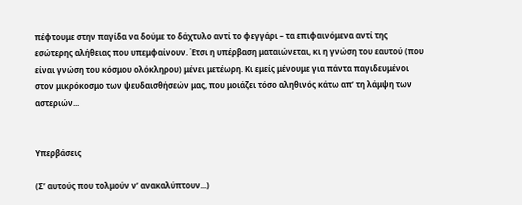πέφτουμε στην παγίδα να δούμε το δάχτυλο αντί το φεγγάρι – τα επιφαινόμενα αντί της εσώτερης αλήθειας που υπεμφαίνουν. Έτσι η υπέρβαση ματαιώνεται, κι η γνώση του εαυτού (που είναι γνώση του κόσμου ολόκληρου) μένει μετέωρη. Κι εμείς μένουμε για πάντα παγιδευμένοι στον μικρόκοσμο των ψευδαισθήσεών μας, που μοιάζει τόσο αληθινός κάτω απ’ τη λάμψη των αστεριών...


Υπερβάσεις

(Σ’ αυτούς που τολμούν ν’ ανακαλύπτουν...)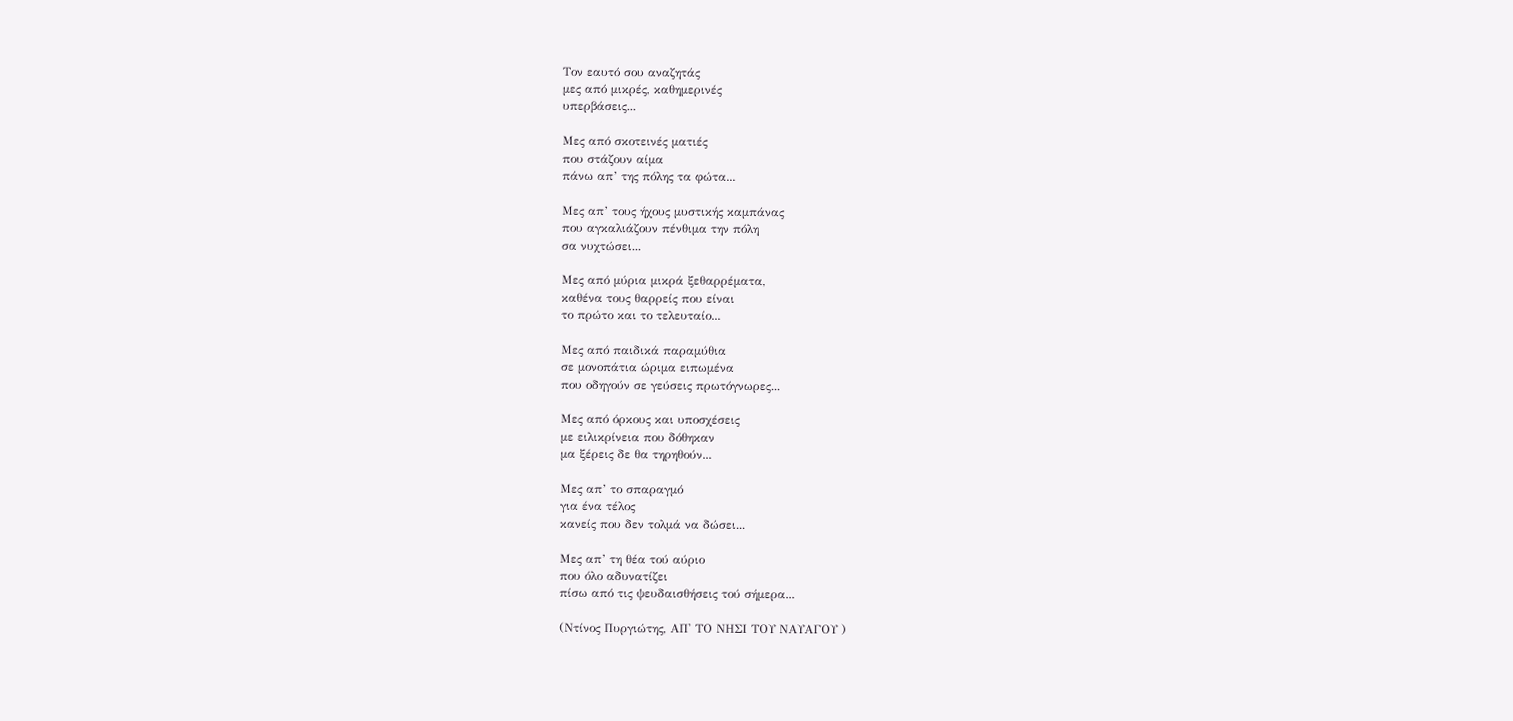Τον εαυτό σου αναζητάς
μες από μικρές, καθημερινές
υπερβάσεις...

Μες από σκοτεινές ματιές
που στάζουν αίμα
πάνω απ’ της πόλης τα φώτα...

Μες απ’ τους ήχους μυστικής καμπάνας
που αγκαλιάζουν πένθιμα την πόλη
σα νυχτώσει...

Μες από μύρια μικρά ξεθαρρέματα,
καθένα τους θαρρείς που είναι
το πρώτο και το τελευταίο...

Μες από παιδικά παραμύθια
σε μονοπάτια ώριμα ειπωμένα
που οδηγούν σε γεύσεις πρωτόγνωρες...

Μες από όρκους και υποσχέσεις
με ειλικρίνεια που δόθηκαν
μα ξέρεις δε θα τηρηθούν...

Μες απ’ το σπαραγμό
για ένα τέλος
κανείς που δεν τολμά να δώσει...

Μες απ’ τη θέα τού αύριο
που όλο αδυνατίζει
πίσω από τις ψευδαισθήσεις τού σήμερα...

(Ντίνος Πυργιώτης, ΑΠ' ΤΟ ΝΗΣΙ ΤΟΥ ΝΑΥΑΓΟΥ )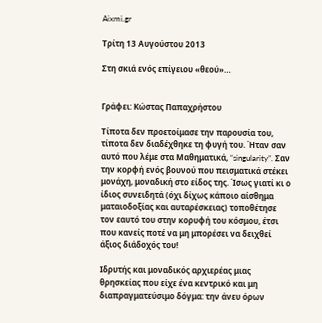Aixmi.gr

Τρίτη 13 Αυγούστου 2013

Στη σκιά ενός επίγειου «θεού»…


Γράφει: Κώστας Παπαχρήστου

Τίποτα δεν προετοίμασε την παρουσία του, τίποτα δεν διαδέχθηκε τη φυγή του. Ήταν σαν αυτό που λέμε στα Μαθηματικά, “singularity”. Σαν την κορφή ενός βουνού που πεισματικά στέκει μονάχη, μοναδική στο είδος της. Ίσως γιατί κι ο ίδιος συνειδητά (όχι δίχως κάποιο αίσθημα ματαιοδοξίας και αυταρέσκειας) τοποθέτησε τον εαυτό του στην κορυφή του κόσμου, έτσι που κανείς ποτέ να μη μπορέσει να δειχθεί άξιος διάδοχός του!

Ιδρυτής και μοναδικός αρχιερέας μιας θρησκείας που είχε ένα κεντρικό και μη διαπραγματεύσιμο δόγμα: την άνευ όρων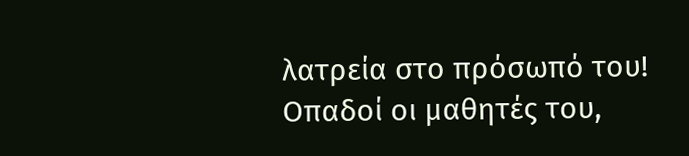λατρεία στο πρόσωπό του! Οπαδοί οι μαθητές του,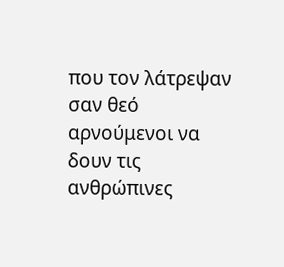που τον λάτρεψαν σαν θεό αρνούμενοι να δουν τις ανθρώπινες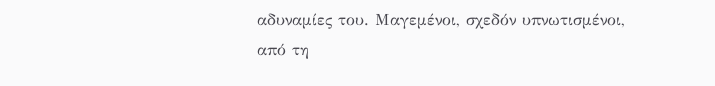αδυναμίες του. Μαγεμένοι, σχεδόν υπνωτισμένοι, από τη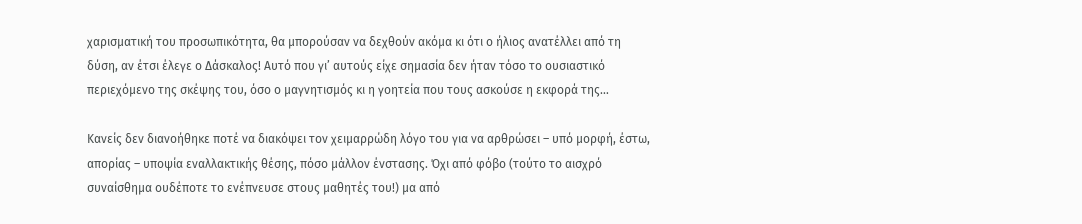χαρισματική του προσωπικότητα, θα μπορούσαν να δεχθούν ακόμα κι ότι ο ήλιος ανατέλλει από τη δύση, αν έτσι έλεγε ο Δάσκαλος! Αυτό που γι’ αυτούς είχε σημασία δεν ήταν τόσο το ουσιαστικό περιεχόμενο της σκέψης του, όσο ο μαγνητισμός κι η γοητεία που τους ασκούσε η εκφορά της…

Κανείς δεν διανοήθηκε ποτέ να διακόψει τον χειμαρρώδη λόγο του για να αρθρώσει – υπό μορφή, έστω, απορίας – υποψία εναλλακτικής θέσης, πόσο μάλλον ένστασης. Όχι από φόβο (τούτο το αισχρό συναίσθημα ουδέποτε το ενέπνευσε στους μαθητές του!) μα από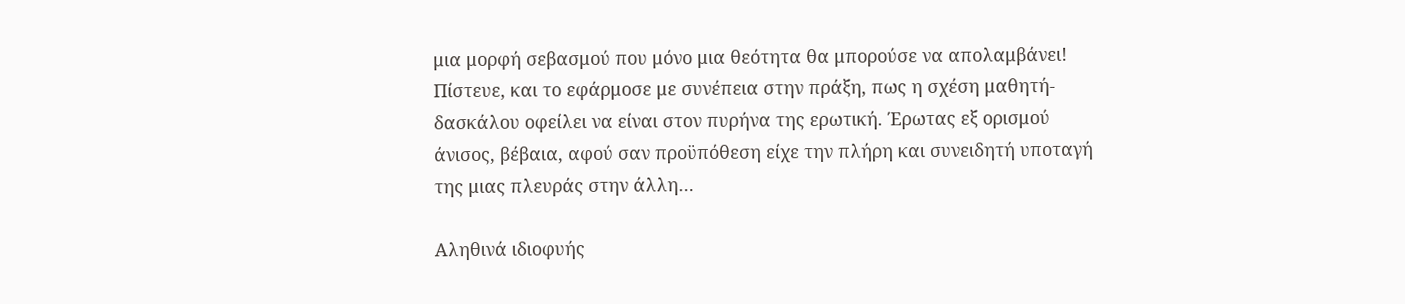μια μορφή σεβασμού που μόνο μια θεότητα θα μπορούσε να απολαμβάνει! Πίστευε, και το εφάρμοσε με συνέπεια στην πράξη, πως η σχέση μαθητή-δασκάλου οφείλει να είναι στον πυρήνα της ερωτική. Έρωτας εξ ορισμού άνισος, βέβαια, αφού σαν προϋπόθεση είχε την πλήρη και συνειδητή υποταγή της μιας πλευράς στην άλλη…

Αληθινά ιδιοφυής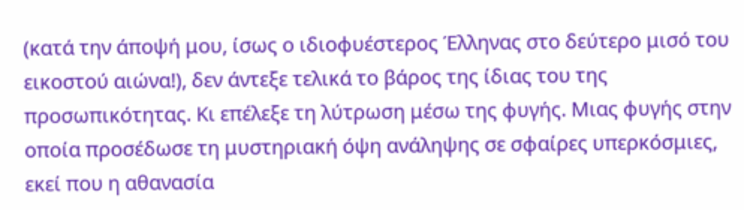(κατά την άποψή μου, ίσως ο ιδιοφυέστερος Έλληνας στο δεύτερο μισό του εικοστού αιώνα!), δεν άντεξε τελικά το βάρος της ίδιας του της προσωπικότητας. Κι επέλεξε τη λύτρωση μέσω της φυγής. Μιας φυγής στην οποία προσέδωσε τη μυστηριακή όψη ανάληψης σε σφαίρες υπερκόσμιες, εκεί που η αθανασία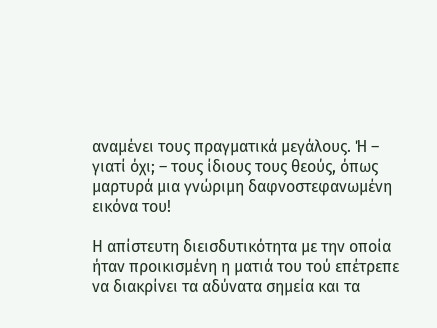αναμένει τους πραγματικά μεγάλους. Ή – γιατί όχι; – τους ίδιους τους θεούς, όπως μαρτυρά μια γνώριμη δαφνοστεφανωμένη εικόνα του!

Η απίστευτη διεισδυτικότητα με την οποία ήταν προικισμένη η ματιά του τού επέτρεπε να διακρίνει τα αδύνατα σημεία και τα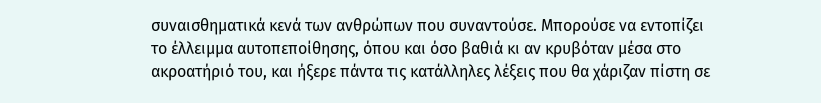συναισθηματικά κενά των ανθρώπων που συναντούσε. Μπορούσε να εντοπίζει το έλλειμμα αυτοπεποίθησης, όπου και όσο βαθιά κι αν κρυβόταν μέσα στο ακροατήριό του, και ήξερε πάντα τις κατάλληλες λέξεις που θα χάριζαν πίστη σε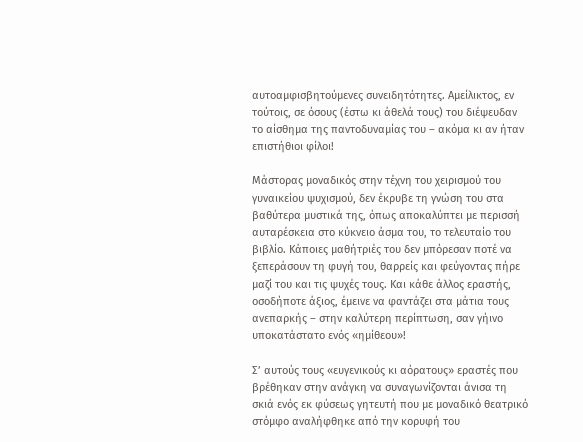αυτοαμφισβητούμενες συνειδητότητες. Αμείλικτος, εν τούτοις, σε όσους (έστω κι άθελά τους) του διέψευδαν το αίσθημα της παντοδυναμίας του – ακόμα κι αν ήταν επιστήθιοι φίλοι!

Μάστορας μοναδικός στην τέχνη του χειρισμού του γυναικείου ψυχισμού, δεν έκρυβε τη γνώση του στα βαθύτερα μυστικά της, όπως αποκαλύπτει με περισσή αυταρέσκεια στο κύκνειο άσμα του, το τελευταίο του βιβλίο. Κάποιες μαθήτριές του δεν μπόρεσαν ποτέ να ξεπεράσουν τη φυγή του, θαρρείς και φεύγοντας πήρε μαζί του και τις ψυχές τους. Και κάθε άλλος εραστής, οσοδήποτε άξιος, έμεινε να φαντάζει στα μάτια τους ανεπαρκής – στην καλύτερη περίπτωση, σαν γήινο υποκατάστατο ενός «ημίθεου»!

Σ’ αυτούς τους «ευγενικούς κι αόρατους» εραστές που βρέθηκαν στην ανάγκη να συναγωνίζονται άνισα τη σκιά ενός εκ φύσεως γητευτή που με μοναδικό θεατρικό στόμφο αναλήφθηκε από την κορυφή του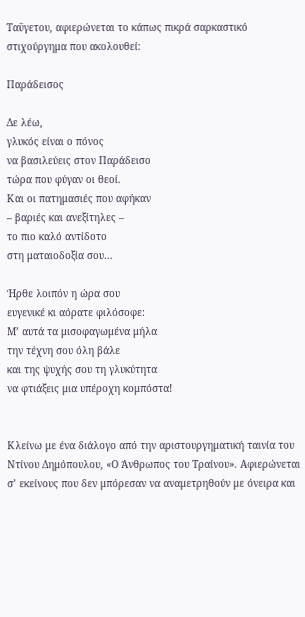Ταΰγετου, αφιερώνεται το κάπως πικρά σαρκαστικό στιχούργημα που ακολουθεί:

Παράδεισος

Δε λέω,
γλυκός είναι ο πόνος
να βασιλεύεις στον Παράδεισο
τώρα που φύγαν οι θεοί.
Και οι πατημασιές που αφήκαν
– βαριές και ανεξίτηλες –
το πιο καλό αντίδοτο
στη ματαιοδοξία σου…

Ήρθε λοιπόν η ώρα σου
ευγενικέ κι αόρατε φιλόσοφε:
Μ’ αυτά τα μισοφαγωμένα μήλα
την τέχνη σου όλη βάλε
και της ψυχής σου τη γλυκύτητα
να φτιάξεις μια υπέροχη κομπόστα!


Κλείνω με ένα διάλογο από την αριστουργηματική ταινία του Ντίνου Δημόπουλου, «Ο Άνθρωπος του Τραίνου». Αφιερώνεται σ’ εκείνους που δεν μπόρεσαν να αναμετρηθούν με όνειρα και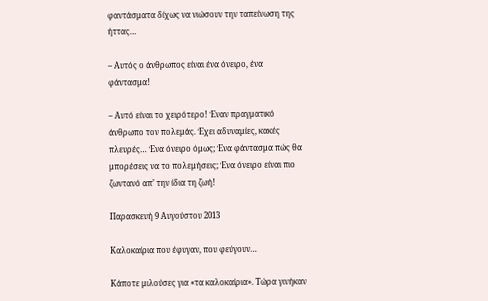φαντάσματα δίχως να νιώσουν την ταπείνωση της ήττας…

– Αυτός ο άνθρωπος είναι ένα όνειρο, ένα φάντασμα!

– Αυτό είναι το χειρότερο! Έναν πραγματικό άνθρωπο τον πολεμάς. Έχει αδυναμίες, κακές πλευρές… Ένα όνειρο όμως; Ένα φάντασμα πώς θα μπορέσεις να το πολεμήσεις; Ένα όνειρο είναι πιο ζωντανό απ’ την ίδια τη ζωή!

Παρασκευή 9 Αυγούστου 2013

Καλοκαίρια που έφυγαν, που φεύγουν…

Κάποτε μιλούσες για «τα καλοκαίρια». Τώρα γινήκαν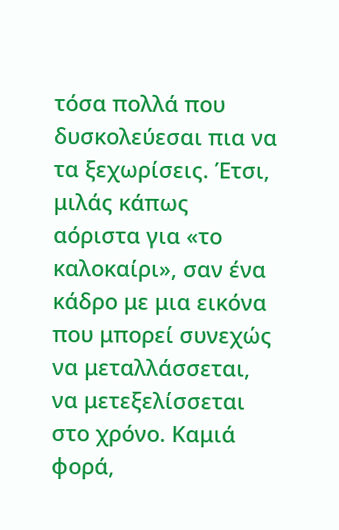τόσα πολλά που δυσκολεύεσαι πια να τα ξεχωρίσεις. Έτσι, μιλάς κάπως αόριστα για «το καλοκαίρι», σαν ένα κάδρο με μια εικόνα που μπορεί συνεχώς να μεταλλάσσεται, να μετεξελίσσεται στο χρόνο. Καμιά φορά,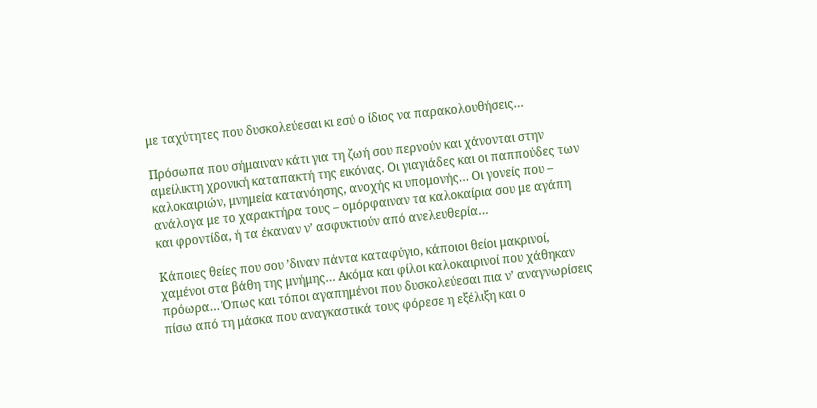με ταχύτητες που δυσκολεύεσαι κι εσύ ο ίδιος να παρακολουθήσεις…

Πρόσωπα που σήμαιναν κάτι για τη ζωή σου περνούν και χάνονται στην αμείλικτη χρονική καταπακτή της εικόνας. Οι γιαγιάδες και οι παππούδες των καλοκαιριών, μνημεία κατανόησης, ανοχής κι υπομονής… Οι γονείς που – ανάλογα με το χαρακτήρα τους – ομόρφαιναν τα καλοκαίρια σου με αγάπη και φροντίδα, ή τα έκαναν ν’ ασφυκτιούν από ανελευθερία…

Κάποιες θείες που σου ’διναν πάντα καταφύγιο, κάποιοι θείοι μακρινοί, χαμένοι στα βάθη της μνήμης… Ακόμα και φίλοι καλοκαιρινοί που χάθηκαν πρόωρα… Όπως και τόποι αγαπημένοι που δυσκολεύεσαι πια ν’ αναγνωρίσεις πίσω από τη μάσκα που αναγκαστικά τους φόρεσε η εξέλιξη και ο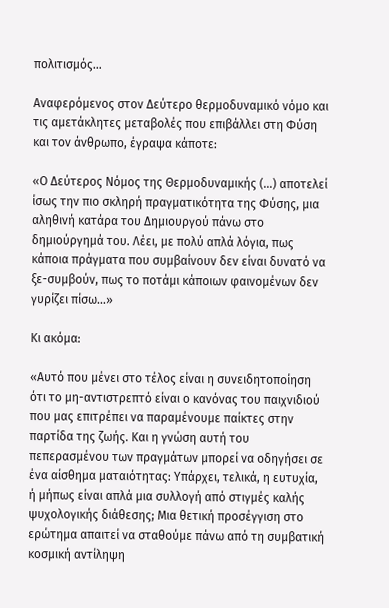πολιτισμός…

Αναφερόμενος στον Δεύτερο θερμοδυναμικό νόμο και τις αμετάκλητες μεταβολές που επιβάλλει στη Φύση και τον άνθρωπο, έγραψα κάποτε:

«Ο Δεύτερος Νόμος της Θερμοδυναμικής (…) αποτελεί ίσως την πιο σκληρή πραγματικότητα της Φύσης, μια αληθινή κατάρα του Δημιουργού πάνω στο δημιούργημά του. Λέει, με πολύ απλά λόγια, πως κάποια πράγματα που συμβαίνουν δεν είναι δυνατό να ξε-συμβούν, πως το ποτάμι κάποιων φαινομένων δεν γυρίζει πίσω…»

Κι ακόμα:

«Αυτό που μένει στο τέλος είναι η συνειδητοποίηση ότι το μη-αντιστρεπτό είναι ο κανόνας του παιχνιδιού που μας επιτρέπει να παραμένουμε παίκτες στην παρτίδα της ζωής. Και η γνώση αυτή του πεπερασμένου των πραγμάτων μπορεί να οδηγήσει σε ένα αίσθημα ματαιότητας: Υπάρχει, τελικά, η ευτυχία, ή μήπως είναι απλά μια συλλογή από στιγμές καλής ψυχολογικής διάθεσης; Μια θετική προσέγγιση στο ερώτημα απαιτεί να σταθούμε πάνω από τη συμβατική κοσμική αντίληψη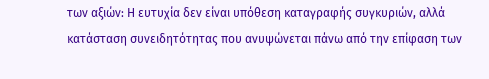των αξιών: Η ευτυχία δεν είναι υπόθεση καταγραφής συγκυριών, αλλά κατάσταση συνειδητότητας που ανυψώνεται πάνω από την επίφαση των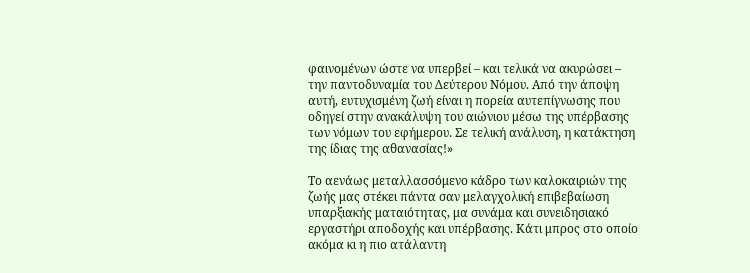φαινομένων ώστε να υπερβεί – και τελικά να ακυρώσει – την παντοδυναμία του Δεύτερου Νόμου. Από την άποψη αυτή, ευτυχισμένη ζωή είναι η πορεία αυτεπίγνωσης που οδηγεί στην ανακάλυψη του αιώνιου μέσω της υπέρβασης των νόμων του εφήμερου. Σε τελική ανάλυση, η κατάκτηση της ίδιας της αθανασίας!»

Το αενάως μεταλλασσόμενο κάδρο των καλοκαιριών της ζωής μας στέκει πάντα σαν μελαγχολική επιβεβαίωση υπαρξιακής ματαιότητας, μα συνάμα και συνειδησιακό εργαστήρι αποδοχής και υπέρβασης. Κάτι μπρος στο οποίο ακόμα κι η πιο ατάλαντη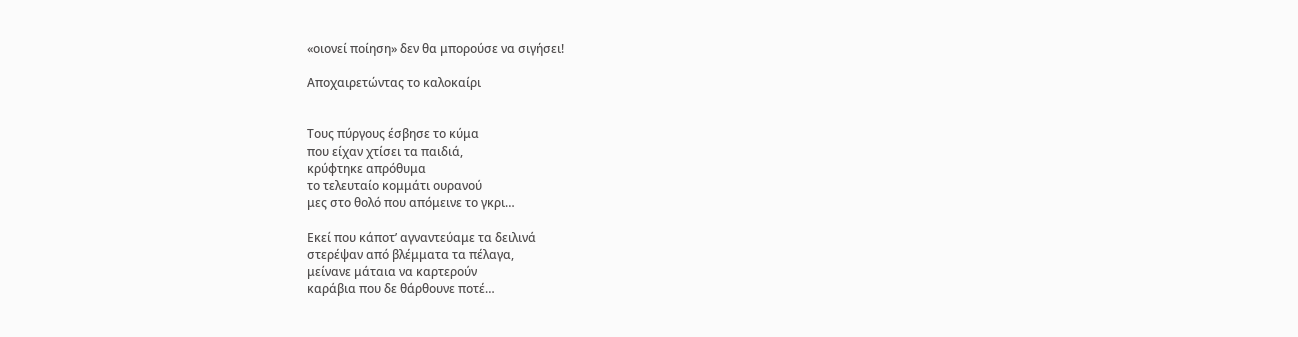«οιονεί ποίηση» δεν θα μπορούσε να σιγήσει!

Αποχαιρετώντας το καλοκαίρι


Τους πύργους έσβησε το κύμα
που είχαν χτίσει τα παιδιά,
κρύφτηκε απρόθυμα
το τελευταίο κομμάτι ουρανού
μες στο θολό που απόμεινε το γκρι…

Εκεί που κάποτ’ αγναντεύαμε τα δειλινά
στερέψαν από βλέμματα τα πέλαγα,
μείνανε μάταια να καρτερούν
καράβια που δε θάρθουνε ποτέ…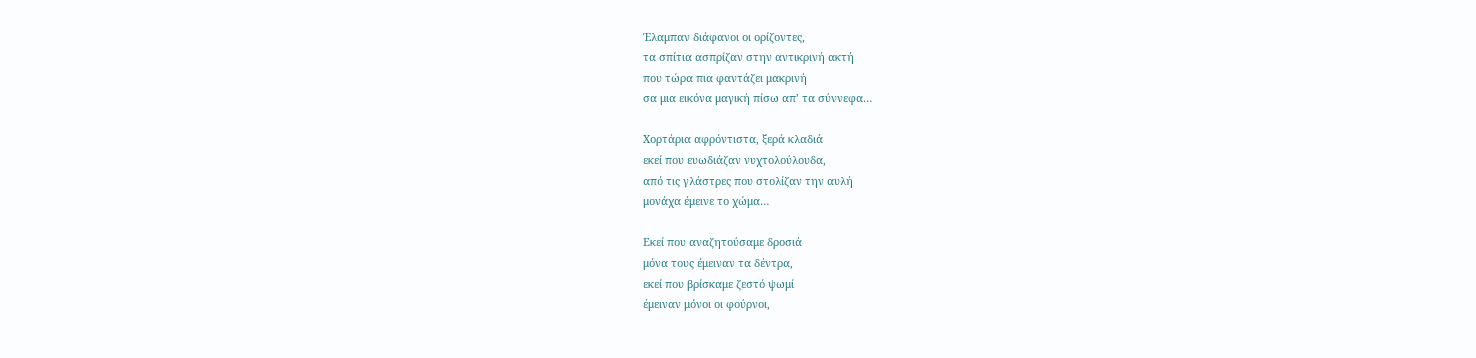Έλαμπαν διάφανοι οι ορίζοντες,
τα σπίτια ασπρίζαν στην αντικρινή ακτή
που τώρα πια φαντάζει μακρινή
σα μια εικόνα μαγική πίσω απ’ τα σύννεφα…

Χορτάρια αφρόντιστα, ξερά κλαδιά
εκεί που ευωδιάζαν νυχτολούλουδα,
από τις γλάστρες που στολίζαν την αυλή
μονάχα έμεινε το χώμα…

Εκεί που αναζητούσαμε δροσιά
μόνα τους έμειναν τα δέντρα,
εκεί που βρίσκαμε ζεστό ψωμί
έμειναν μόνοι οι φούρνοι,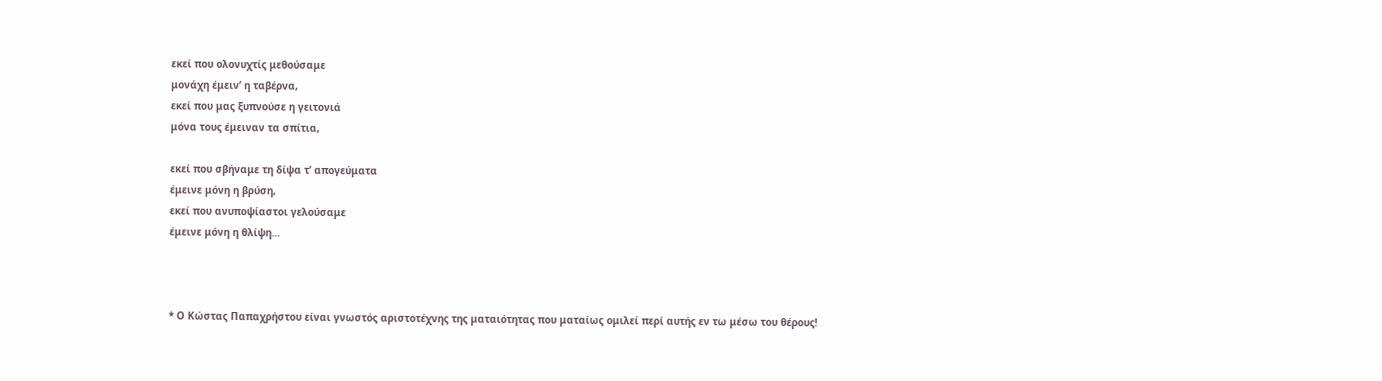εκεί που ολονυχτίς μεθούσαμε
μονάχη έμειν’ η ταβέρνα,
εκεί που μας ξυπνούσε η γειτονιά
μόνα τους έμειναν τα σπίτια,

εκεί που σβήναμε τη δίψα τ’ απογεύματα
έμεινε μόνη η βρύση,
εκεί που ανυποψίαστοι γελούσαμε
έμεινε μόνη η θλίψη…



* Ο Κώστας Παπαχρήστου είναι γνωστός αριστοτέχνης της ματαιότητας που ματαίως ομιλεί περί αυτής εν τω μέσω του θέρους!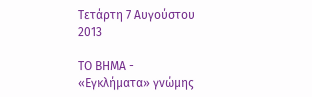Τετάρτη 7 Αυγούστου 2013

ΤΟ ΒΗΜΑ - «Εγκλήματα» γνώμης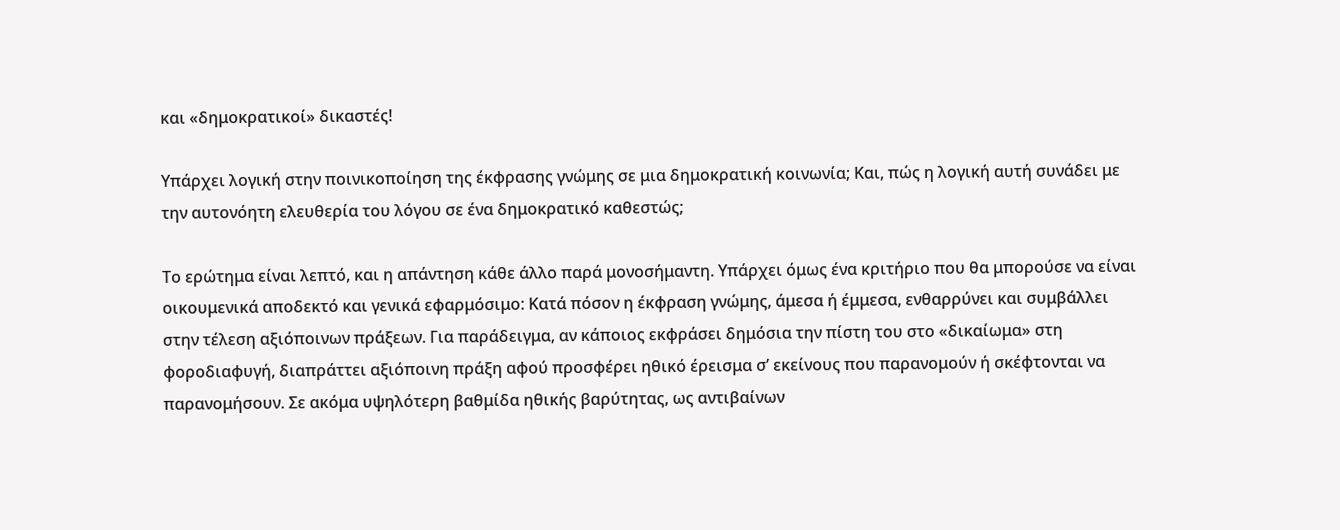και «δημοκρατικοί» δικαστές!

Υπάρχει λογική στην ποινικοποίηση της έκφρασης γνώμης σε μια δημοκρατική κοινωνία; Και, πώς η λογική αυτή συνάδει με την αυτονόητη ελευθερία του λόγου σε ένα δημοκρατικό καθεστώς;

Το ερώτημα είναι λεπτό, και η απάντηση κάθε άλλο παρά μονοσήμαντη. Υπάρχει όμως ένα κριτήριο που θα μπορούσε να είναι οικουμενικά αποδεκτό και γενικά εφαρμόσιμο: Κατά πόσον η έκφραση γνώμης, άμεσα ή έμμεσα, ενθαρρύνει και συμβάλλει στην τέλεση αξιόποινων πράξεων. Για παράδειγμα, αν κάποιος εκφράσει δημόσια την πίστη του στο «δικαίωμα» στη φοροδιαφυγή, διαπράττει αξιόποινη πράξη αφού προσφέρει ηθικό έρεισμα σ’ εκείνους που παρανομούν ή σκέφτονται να παρανομήσουν. Σε ακόμα υψηλότερη βαθμίδα ηθικής βαρύτητας, ως αντιβαίνων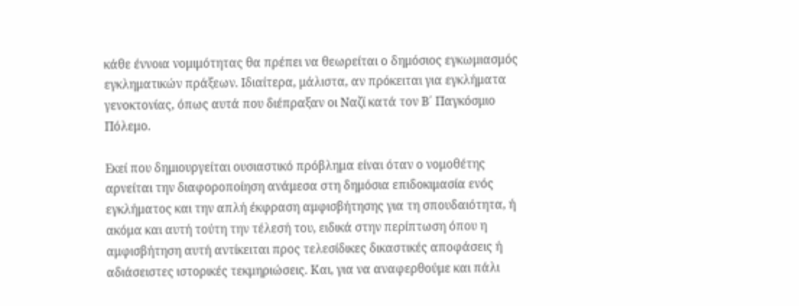κάθε έννοια νομιμότητας θα πρέπει να θεωρείται ο δημόσιος εγκωμιασμός εγκληματικών πράξεων. Ιδιαίτερα, μάλιστα, αν πρόκειται για εγκλήματα γενοκτονίας, όπως αυτά που διέπραξαν οι Ναζί κατά τον Β΄ Παγκόσμιο Πόλεμο.

Εκεί που δημιουργείται ουσιαστικό πρόβλημα είναι όταν ο νομοθέτης αρνείται την διαφοροποίηση ανάμεσα στη δημόσια επιδοκιμασία ενός εγκλήματος και την απλή έκφραση αμφισβήτησης για τη σπουδαιότητα, ή ακόμα και αυτή τούτη την τέλεσή του, ειδικά στην περίπτωση όπου η αμφισβήτηση αυτή αντίκειται προς τελεσίδικες δικαστικές αποφάσεις ή αδιάσειστες ιστορικές τεκμηριώσεις. Και, για να αναφερθούμε και πάλι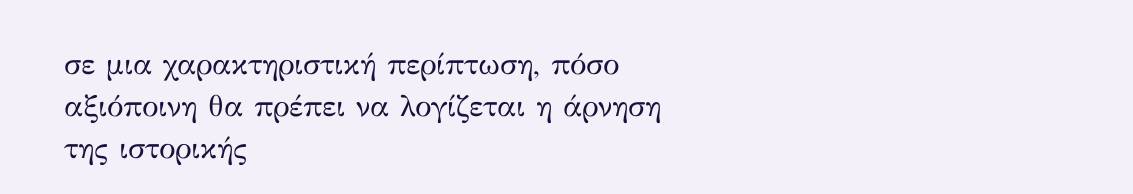σε μια χαρακτηριστική περίπτωση, πόσο αξιόποινη θα πρέπει να λογίζεται η άρνηση της ιστορικής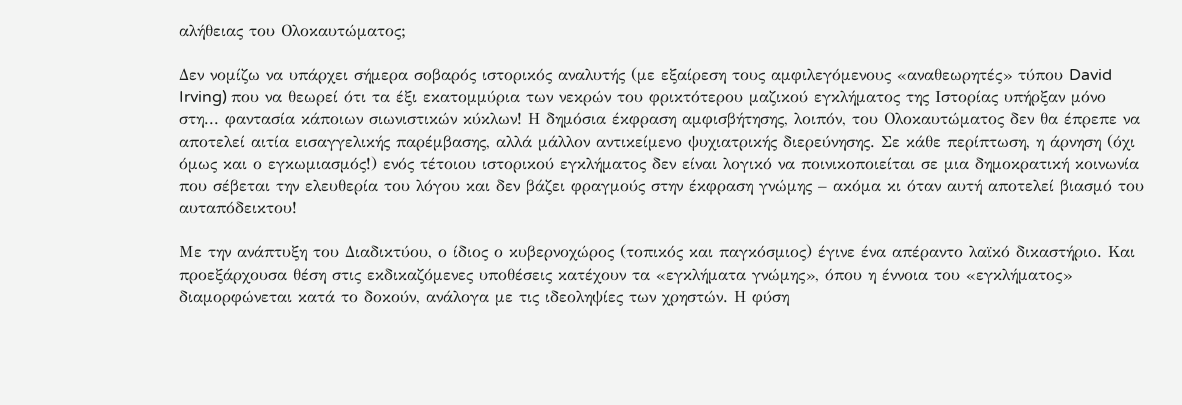αλήθειας του Ολοκαυτώματος;

Δεν νομίζω να υπάρχει σήμερα σοβαρός ιστορικός αναλυτής (με εξαίρεση τους αμφιλεγόμενους «αναθεωρητές» τύπου David Irving) που να θεωρεί ότι τα έξι εκατομμύρια των νεκρών του φρικτότερου μαζικού εγκλήματος της Ιστορίας υπήρξαν μόνο στη... φαντασία κάποιων σιωνιστικών κύκλων! Η δημόσια έκφραση αμφισβήτησης, λοιπόν, του Ολοκαυτώματος δεν θα έπρεπε να αποτελεί αιτία εισαγγελικής παρέμβασης, αλλά μάλλον αντικείμενο ψυχιατρικής διερεύνησης. Σε κάθε περίπτωση, η άρνηση (όχι όμως και ο εγκωμιασμός!) ενός τέτοιου ιστορικού εγκλήματος δεν είναι λογικό να ποινικοποιείται σε μια δημοκρατική κοινωνία που σέβεται την ελευθερία του λόγου και δεν βάζει φραγμούς στην έκφραση γνώμης – ακόμα κι όταν αυτή αποτελεί βιασμό του αυταπόδεικτου!

Με την ανάπτυξη του Διαδικτύου, ο ίδιος ο κυβερνοχώρος (τοπικός και παγκόσμιος) έγινε ένα απέραντο λαϊκό δικαστήριο. Και προεξάρχουσα θέση στις εκδικαζόμενες υποθέσεις κατέχουν τα «εγκλήματα γνώμης», όπου η έννοια του «εγκλήματος» διαμορφώνεται κατά το δοκούν, ανάλογα με τις ιδεοληψίες των χρηστών. Η φύση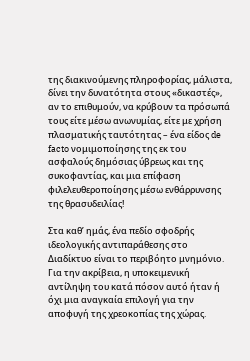της διακινούμενης πληροφορίας, μάλιστα, δίνει την δυνατότητα στους «δικαστές», αν το επιθυμούν, να κρύβουν τα πρόσωπά τους είτε μέσω ανωνυμίας, είτε με χρήση πλασματικής ταυτότητας – ένα είδος de facto νομιμοποίησης της εκ του ασφαλούς δημόσιας ύβρεως και της συκοφαντίας, και μια επίφαση φιλελευθεροποίησης μέσω ενθάρρυνσης της θρασυδειλίας!

Στα καθ’ ημάς, ένα πεδίο σφοδρής ιδεολογικής αντιπαράθεσης στο Διαδίκτυο είναι το περιβόητο μνημόνιο. Για την ακρίβεια, η υποκειμενική αντίληψη του κατά πόσον αυτό ήταν ή όχι μια αναγκαία επιλογή για την αποφυγή της χρεοκοπίας της χώρας.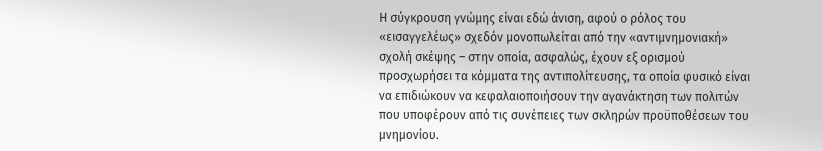Η σύγκρουση γνώμης είναι εδώ άνιση, αφού ο ρόλος του «εισαγγελέως» σχεδόν μονοπωλείται από την «αντιμνημονιακή» σχολή σκέψης – στην οποία, ασφαλώς, έχουν εξ ορισμού προσχωρήσει τα κόμματα της αντιπολίτευσης, τα οποία φυσικό είναι να επιδιώκουν να κεφαλαιοποιήσουν την αγανάκτηση των πολιτών που υποφέρουν από τις συνέπειες των σκληρών προϋποθέσεων του μνημονίου.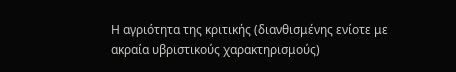Η αγριότητα της κριτικής (διανθισμένης ενίοτε με ακραία υβριστικούς χαρακτηρισμούς)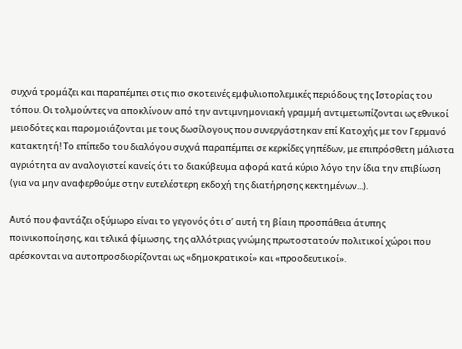συχνά τρομάζει και παραπέμπει στις πιο σκοτεινές εμφυλιοπολεμικές περιόδους της Ιστορίας του τόπου. Οι τολμούντες να αποκλίνουν από την αντιμνημονιακή γραμμή αντιμετωπίζονται ως εθνικοί μειοδότες και παρομοιάζονται με τους δωσίλογους που συνεργάστηκαν επί Κατοχής με τον Γερμανό κατακτητή! Το επίπεδο του διαλόγου συχνά παραπέμπει σε κερκίδες γηπέδων, με επιπρόσθετη μάλιστα αγριότητα αν αναλογιστεί κανείς ότι το διακύβευμα αφορά κατά κύριο λόγο την ίδια την επιβίωση (για να μην αναφερθούμε στην ευτελέστερη εκδοχή της διατήρησης κεκτημένων...).

Αυτό που φαντάζει οξύμωρο είναι το γεγονός ότι σ’ αυτή τη βίαιη προσπάθεια άτυπης ποινικοποίησης, και τελικά φίμωσης, της αλλότριας γνώμης πρωτοστατούν πολιτικοί χώροι που αρέσκονται να αυτοπροσδιορίζονται ως «δημοκρατικοί» και «προοδευτικοί».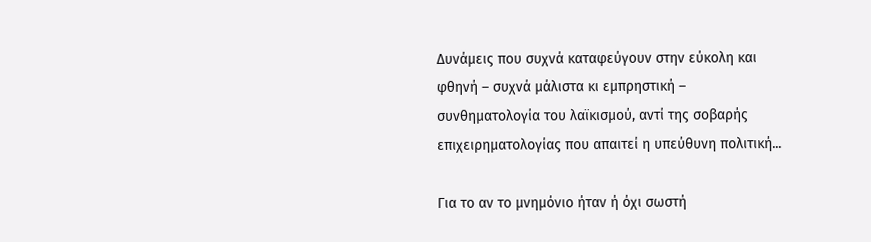Δυνάμεις που συχνά καταφεύγουν στην εύκολη και φθηνή – συχνά μάλιστα κι εμπρηστική – συνθηματολογία του λαϊκισμού, αντί της σοβαρής επιχειρηματολογίας που απαιτεί η υπεύθυνη πολιτική...

Για το αν το μνημόνιο ήταν ή όχι σωστή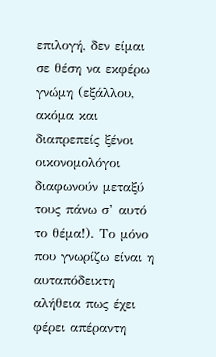επιλογή, δεν είμαι σε θέση να εκφέρω γνώμη (εξάλλου, ακόμα και διαπρεπείς ξένοι οικονομολόγοι διαφωνούν μεταξύ τους πάνω σ’ αυτό το θέμα!). Το μόνο που γνωρίζω είναι η αυταπόδεικτη αλήθεια πως έχει φέρει απέραντη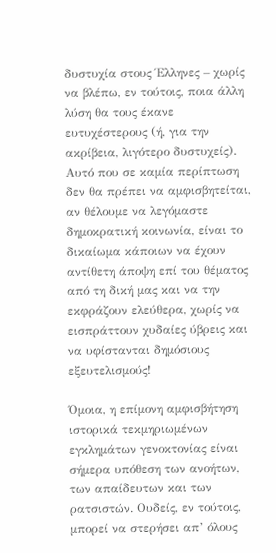δυστυχία στους Έλληνες – χωρίς να βλέπω, εν τούτοις, ποια άλλη λύση θα τους έκανε ευτυχέστερους (ή, για την ακρίβεια, λιγότερο δυστυχείς). Αυτό που σε καμία περίπτωση δεν θα πρέπει να αμφισβητείται, αν θέλουμε να λεγόμαστε δημοκρατική κοινωνία, είναι το δικαίωμα κάποιων να έχουν αντίθετη άποψη επί του θέματος από τη δική μας και να την εκφράζουν ελεύθερα, χωρίς να εισπράττουν χυδαίες ύβρεις και να υφίστανται δημόσιους εξευτελισμούς!

Όμοια, η επίμονη αμφισβήτηση ιστορικά τεκμηριωμένων εγκλημάτων γενοκτονίας είναι σήμερα υπόθεση των ανοήτων, των απαίδευτων και των ρατσιστών. Ουδείς, εν τούτοις, μπορεί να στερήσει απ’ όλους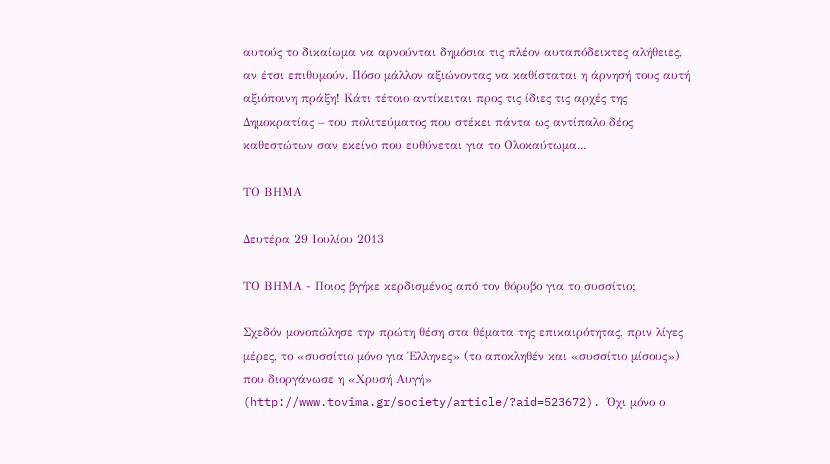αυτούς το δικαίωμα να αρνούνται δημόσια τις πλέον αυταπόδεικτες αλήθειες, αν έτσι επιθυμούν. Πόσο μάλλον αξιώνοντας να καθίσταται η άρνησή τους αυτή αξιόποινη πράξη! Κάτι τέτοιο αντίκειται προς τις ίδιες τις αρχές της Δημοκρατίας – του πολιτεύματος που στέκει πάντα ως αντίπαλο δέος καθεστώτων σαν εκείνο που ευθύνεται για το Ολοκαύτωμα...

ΤΟ ΒΗΜΑ

Δευτέρα 29 Ιουλίου 2013

ΤΟ ΒΗΜΑ - Ποιος βγήκε κερδισμένος από τον θόρυβο για το συσσίτιο;

Σχεδόν μονοπώλησε την πρώτη θέση στα θέματα της επικαιρότητας, πριν λίγες μέρες, το «συσσίτιο μόνο για Έλληνες» (το αποκληθέν και «συσσίτιο μίσους») που διοργάνωσε η «Χρυσή Αυγή» (http://www.tovima.gr/society/article/?aid=523672). Όχι μόνο ο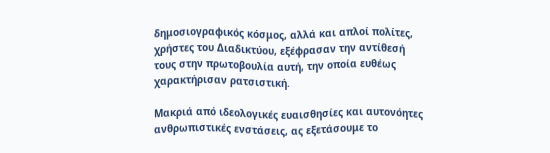δημοσιογραφικός κόσμος, αλλά και απλοί πολίτες, χρήστες του Διαδικτύου, εξέφρασαν την αντίθεσή τους στην πρωτοβουλία αυτή, την οποία ευθέως χαρακτήρισαν ρατσιστική.

Μακριά από ιδεολογικές ευαισθησίες και αυτονόητες ανθρωπιστικές ενστάσεις, ας εξετάσουμε το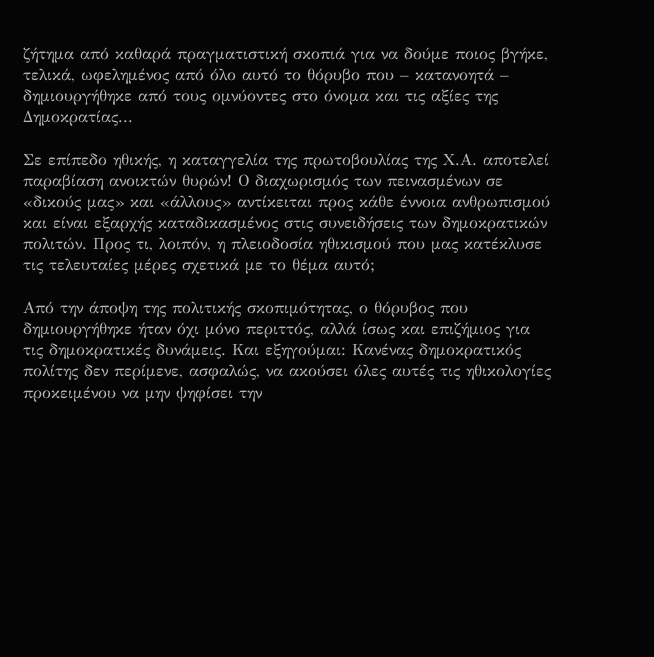ζήτημα από καθαρά πραγματιστική σκοπιά για να δούμε ποιος βγήκε, τελικά, ωφελημένος από όλο αυτό το θόρυβο που – κατανοητά – δημιουργήθηκε από τους ομνύοντες στο όνομα και τις αξίες της Δημοκρατίας...

Σε επίπεδο ηθικής, η καταγγελία της πρωτοβουλίας της Χ.Α. αποτελεί παραβίαση ανοικτών θυρών! Ο διαχωρισμός των πεινασμένων σε «δικούς μας» και «άλλους» αντίκειται προς κάθε έννοια ανθρωπισμού και είναι εξαρχής καταδικασμένος στις συνειδήσεις των δημοκρατικών πολιτών. Προς τι, λοιπόν, η πλειοδοσία ηθικισμού που μας κατέκλυσε τις τελευταίες μέρες σχετικά με το θέμα αυτό;

Από την άποψη της πολιτικής σκοπιμότητας, ο θόρυβος που δημιουργήθηκε ήταν όχι μόνο περιττός, αλλά ίσως και επιζήμιος για τις δημοκρατικές δυνάμεις. Και εξηγούμαι: Κανένας δημοκρατικός πολίτης δεν περίμενε, ασφαλώς, να ακούσει όλες αυτές τις ηθικολογίες προκειμένου να μην ψηφίσει την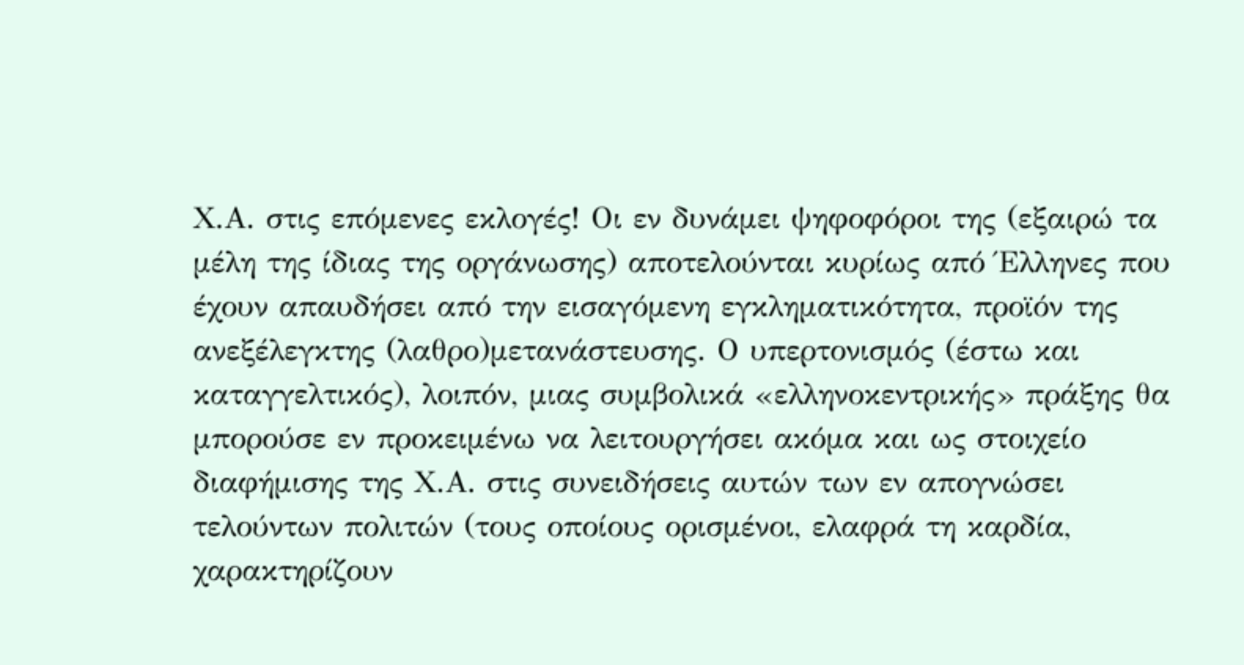Χ.Α. στις επόμενες εκλογές! Οι εν δυνάμει ψηφοφόροι της (εξαιρώ τα μέλη της ίδιας της οργάνωσης) αποτελούνται κυρίως από Έλληνες που έχουν απαυδήσει από την εισαγόμενη εγκληματικότητα, προϊόν της ανεξέλεγκτης (λαθρο)μετανάστευσης. Ο υπερτονισμός (έστω και καταγγελτικός), λοιπόν, μιας συμβολικά «ελληνοκεντρικής» πράξης θα μπορούσε εν προκειμένω να λειτουργήσει ακόμα και ως στοιχείο διαφήμισης της Χ.Α. στις συνειδήσεις αυτών των εν απογνώσει τελούντων πολιτών (τους οποίους ορισμένοι, ελαφρά τη καρδία, χαρακτηρίζουν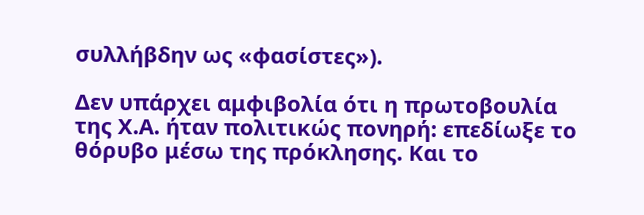συλλήβδην ως «φασίστες»).

Δεν υπάρχει αμφιβολία ότι η πρωτοβουλία της Χ.Α. ήταν πολιτικώς πονηρή: επεδίωξε το θόρυβο μέσω της πρόκλησης. Και το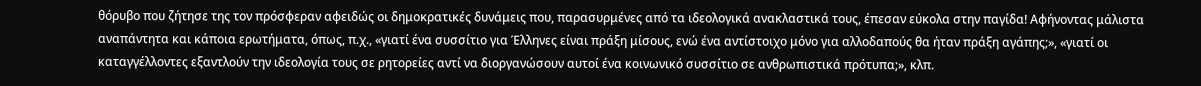θόρυβο που ζήτησε της τον πρόσφεραν αφειδώς οι δημοκρατικές δυνάμεις που, παρασυρμένες από τα ιδεολογικά ανακλαστικά τους, έπεσαν εύκολα στην παγίδα! Αφήνοντας μάλιστα αναπάντητα και κάποια ερωτήματα, όπως, π.χ., «γιατί ένα συσσίτιο για Έλληνες είναι πράξη μίσους, ενώ ένα αντίστοιχο μόνο για αλλοδαπούς θα ήταν πράξη αγάπης;», «γιατί οι καταγγέλλοντες εξαντλούν την ιδεολογία τους σε ρητορείες αντί να διοργανώσουν αυτοί ένα κοινωνικό συσσίτιο σε ανθρωπιστικά πρότυπα;», κλπ.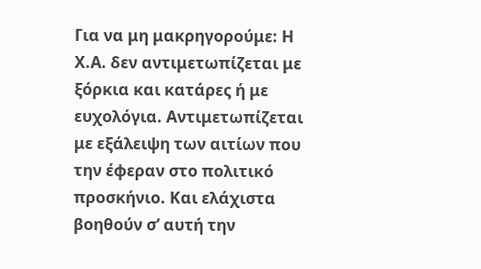Για να μη μακρηγορούμε: Η Χ.Α. δεν αντιμετωπίζεται με ξόρκια και κατάρες ή με ευχολόγια. Αντιμετωπίζεται με εξάλειψη των αιτίων που την έφεραν στο πολιτικό προσκήνιο. Και ελάχιστα βοηθούν σ’ αυτή την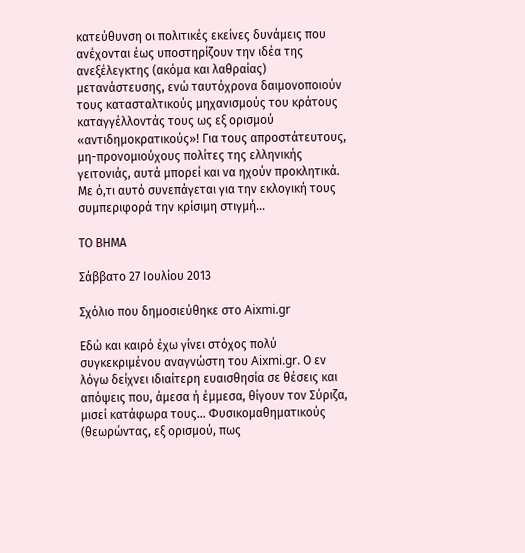κατεύθυνση οι πολιτικές εκείνες δυνάμεις που ανέχονται έως υποστηρίζουν την ιδέα της ανεξέλεγκτης (ακόμα και λαθραίας) μετανάστευσης, ενώ ταυτόχρονα δαιμονοποιούν τους κατασταλτικούς μηχανισμούς του κράτους καταγγέλλοντάς τους ως εξ ορισμού «αντιδημοκρατικούς»! Για τους απροστάτευτους, μη-προνομιούχους πολίτες της ελληνικής γειτονιάς, αυτά μπορεί και να ηχούν προκλητικά. Με ό,τι αυτό συνεπάγεται για την εκλογική τους συμπεριφορά την κρίσιμη στιγμή...

ΤΟ ΒΗΜΑ

Σάββατο 27 Ιουλίου 2013

Σχόλιο που δημοσιεύθηκε στο Aixmi.gr

Εδώ και καιρό έχω γίνει στόχος πολύ συγκεκριμένου αναγνώστη του Aixmi.gr. Ο εν λόγω δείχνει ιδιαίτερη ευαισθησία σε θέσεις και απόψεις που, άμεσα ή έμμεσα, θίγουν τον Σύριζα, μισεί κατάφωρα τους... Φυσικομαθηματικούς (θεωρώντας, εξ ορισμού, πως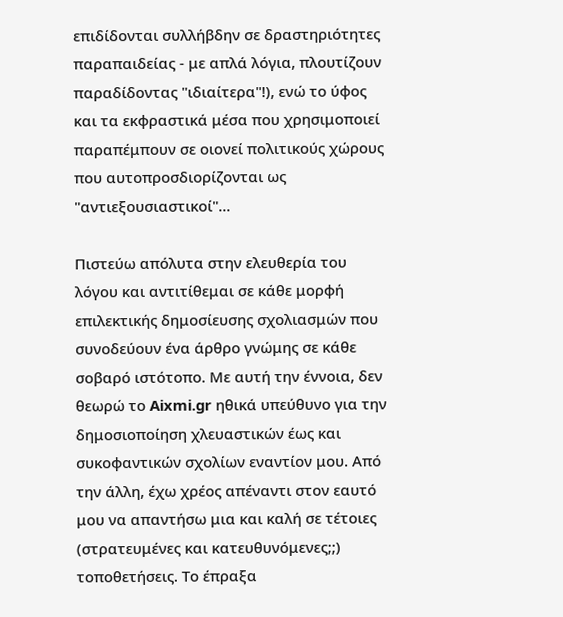επιδίδονται συλλήβδην σε δραστηριότητες παραπαιδείας - με απλά λόγια, πλουτίζουν παραδίδοντας "ιδιαίτερα"!), ενώ το ύφος και τα εκφραστικά μέσα που χρησιμοποιεί παραπέμπουν σε οιονεί πολιτικούς χώρους που αυτοπροσδιορίζονται ως "αντιεξουσιαστικοί"...

Πιστεύω απόλυτα στην ελευθερία του λόγου και αντιτίθεμαι σε κάθε μορφή επιλεκτικής δημοσίευσης σχολιασμών που συνοδεύουν ένα άρθρο γνώμης σε κάθε σοβαρό ιστότοπο. Με αυτή την έννοια, δεν θεωρώ το Aixmi.gr ηθικά υπεύθυνο για την δημοσιοποίηση χλευαστικών έως και συκοφαντικών σχολίων εναντίον μου. Από την άλλη, έχω χρέος απέναντι στον εαυτό μου να απαντήσω μια και καλή σε τέτοιες (στρατευμένες και κατευθυνόμενες;;) τοποθετήσεις. Το έπραξα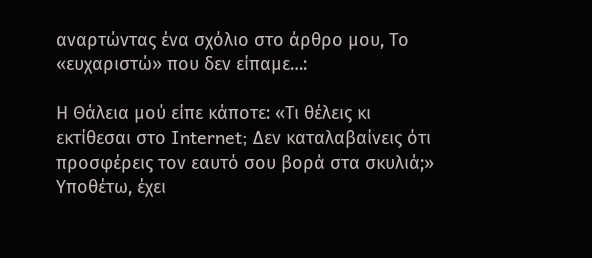αναρτώντας ένα σχόλιο στο άρθρο μου, Το «ευχαριστώ» που δεν είπαμε…:

Η Θάλεια μού είπε κάποτε: «Τι θέλεις κι εκτίθεσαι στο Internet; Δεν καταλαβαίνεις ότι προσφέρεις τον εαυτό σου βορά στα σκυλιά;» Υποθέτω, έχει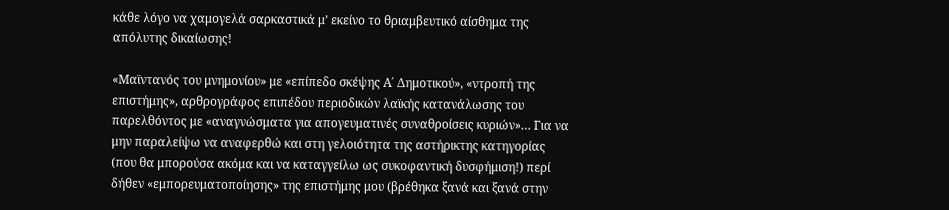κάθε λόγο να χαμογελά σαρκαστικά μ’ εκείνο το θριαμβευτικό αίσθημα της απόλυτης δικαίωσης!

«Μαϊντανός του μνημονίου» με «επίπεδο σκέψης Α΄ Δημοτικού», «ντροπή της επιστήμης», αρθρογράφος επιπέδου περιοδικών λαϊκής κατανάλωσης του παρελθόντος με «αναγνώσματα για απογευματινές συναθροίσεις κυριών»… Για να μην παραλείψω να αναφερθώ και στη γελοιότητα της αστήρικτης κατηγορίας (που θα μπορούσα ακόμα και να καταγγείλω ως συκοφαντική δυσφήμιση!) περί δήθεν «εμπορευματοποίησης» της επιστήμης μου (βρέθηκα ξανά και ξανά στην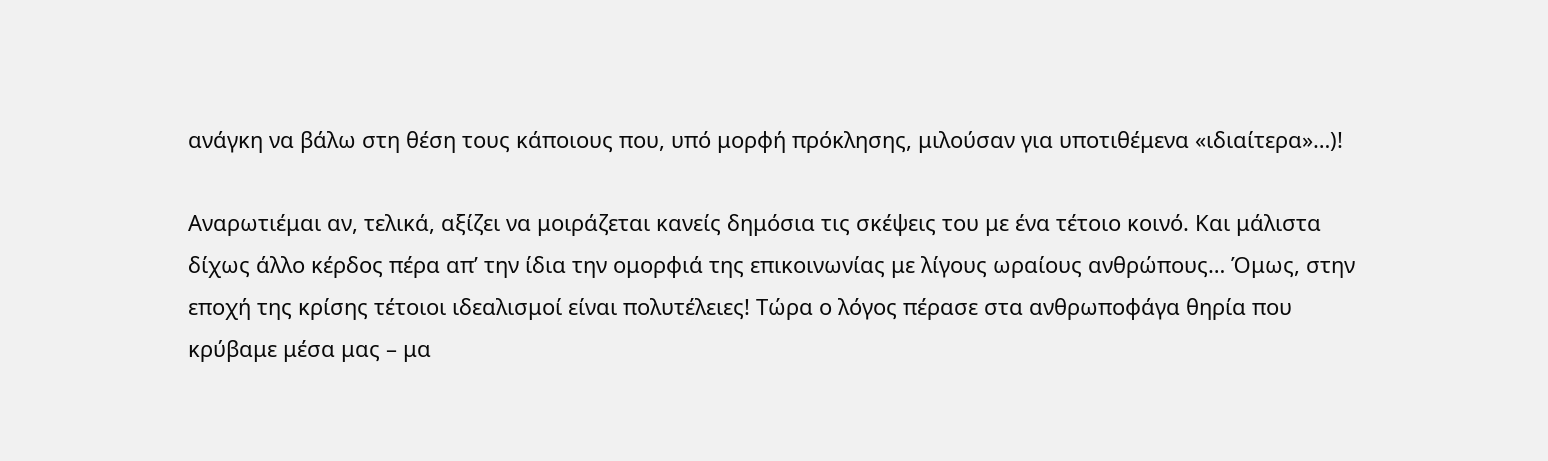ανάγκη να βάλω στη θέση τους κάποιους που, υπό μορφή πρόκλησης, μιλούσαν για υποτιθέμενα «ιδιαίτερα»…)!

Αναρωτιέμαι αν, τελικά, αξίζει να μοιράζεται κανείς δημόσια τις σκέψεις του με ένα τέτοιο κοινό. Και μάλιστα δίχως άλλο κέρδος πέρα απ’ την ίδια την ομορφιά της επικοινωνίας με λίγους ωραίους ανθρώπους… Όμως, στην εποχή της κρίσης τέτοιοι ιδεαλισμοί είναι πολυτέλειες! Τώρα ο λόγος πέρασε στα ανθρωποφάγα θηρία που κρύβαμε μέσα μας – μα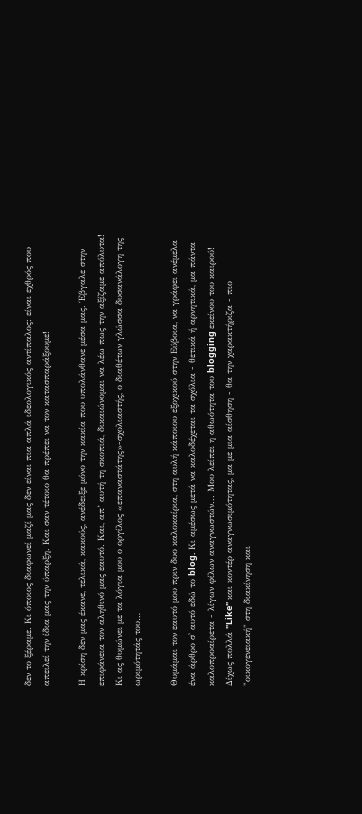δεν το ξέραμε. Κι όποιος διαφωνεί μαζί μας δεν είναι πια απλά ιδεολογικός αντίπαλος: είναι εχθρός που απειλεί την ίδια μας την ύπαρξη. Και σαν τέτοιο θα πρέπει να τον κατασπαράξουμε!

Η κρίση δεν μας έκανε, τελικά, κακούς, ανέδειξε μόνο την κακία που υπολάνθανε μέσα μας. Έβγαλε στην επιφάνεια τον αληθινό μας εαυτό. Και, απ’ αυτή τη σκοπιά, δικαιώνομαι να λέω πως την αξίζαμε απόλυτα! Κι ας θυμώνει με τα λόγια μου ο οργίλος «επαναστάτης»-σχολιαστής, ο διαθέτων γλώσσα δυσανάλογη της ωριμότητάς του…

Θυμάμαι τον εαυτό μου πριν δυο καλοκαίρια, στη αυλή κάποιου εξοχικού στην Εύβοια, να γράφει ανέμελα ένα άρθρο σ' αυτό εδώ το blog. Κι αμέσως μετά να καλοδέχεται τα σχόλια - θετικά ή αρνητικά, μα πάντα καλοπροαίρετα - λίγων φίλων αναγνωστών... Μου λείπει η αθωότητα του blogging εκείνου του καιρού! Δίχως πολλά "Like" και κοντέρ αναγνωσιμότητας, μα με μια αίσθηση - θα την χαρακτήριζα - πιο "οικογενειακή" στη διακίνηση και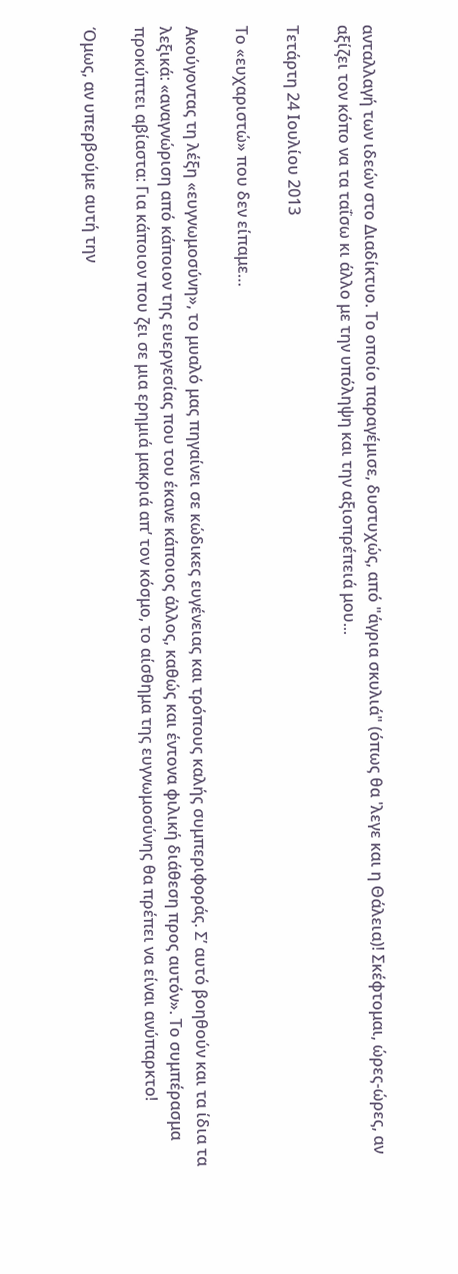ανταλλαγή των ιδεών στο Διαδίκτυο. Το οποίο παραγέμισε, δυστυχώς, από "άγρια σκυλιά" (όπως θα 'λεγε και η Θάλεια)! Σκέφτομαι, ώρες-ώρες, αν αξίζει τον κόπο να τα ταΐσω κι άλλο με την υπόληψη και την αξιοπρέπειά μου...

Τετάρτη 24 Ιουλίου 2013

Το «ευχαριστώ» που δεν είπαμε…

Ακούγοντας τη λέξη «ευγνωμοσύνη», το μυαλό μας πηγαίνει σε κώδικες ευγένειας και τρόπους καλής συμπεριφοράς. Σ’ αυτό βοηθούν και τα ίδια τα λεξικά: «αναγνώριση από κάποιον της ευεργεσίας που του έκανε κάποιος άλλος, καθώς και έντονα φιλική διάθεση προς αυτόν». Το συμπέρασμα προκύπτει αβίαστα: Για κάποιον που ζει σε μια ερημιά μακριά απ’ τον κόσμο, το αίσθημα της ευγνωμοσύνης θα πρέπει να είναι ανύπαρκτο!

Όμως, αν υπερβούμε αυτή την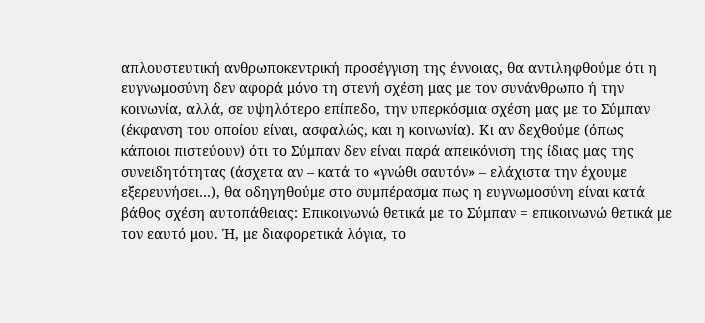απλουστευτική ανθρωποκεντρική προσέγγιση της έννοιας, θα αντιληφθούμε ότι η ευγνωμοσύνη δεν αφορά μόνο τη στενή σχέση μας με τον συνάνθρωπο ή την κοινωνία, αλλά, σε υψηλότερο επίπεδο, την υπερκόσμια σχέση μας με το Σύμπαν (έκφανση του οποίου είναι, ασφαλώς, και η κοινωνία). Κι αν δεχθούμε (όπως κάποιοι πιστεύουν) ότι το Σύμπαν δεν είναι παρά απεικόνιση της ίδιας μας της συνειδητότητας (άσχετα αν – κατά το «γνώθι σαυτόν» – ελάχιστα την έχουμε εξερευνήσει…), θα οδηγηθούμε στο συμπέρασμα πως η ευγνωμοσύνη είναι κατά βάθος σχέση αυτοπάθειας: Επικοινωνώ θετικά με το Σύμπαν = επικοινωνώ θετικά με τον εαυτό μου. Ή, με διαφορετικά λόγια, το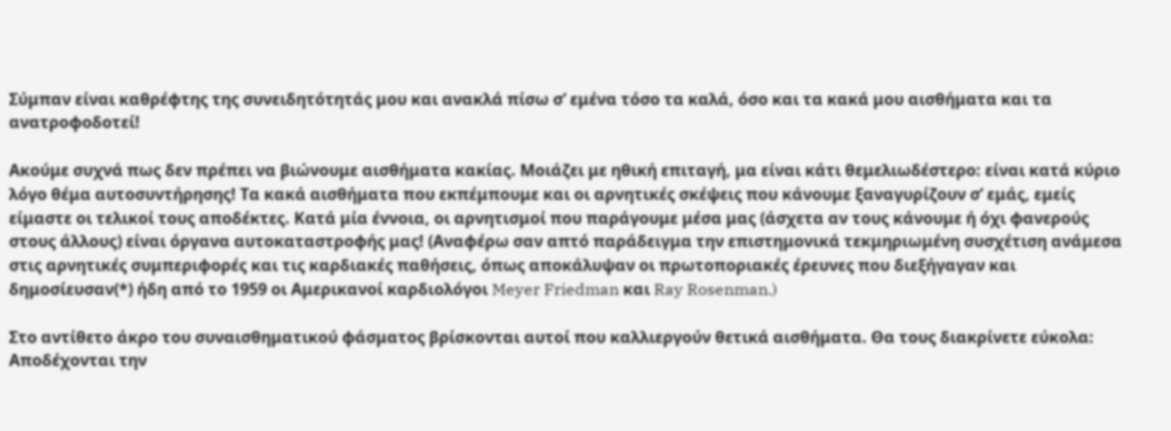Σύμπαν είναι καθρέφτης της συνειδητότητάς μου και ανακλά πίσω σ’ εμένα τόσο τα καλά, όσο και τα κακά μου αισθήματα και τα ανατροφοδοτεί!

Ακούμε συχνά πως δεν πρέπει να βιώνουμε αισθήματα κακίας. Μοιάζει με ηθική επιταγή, μα είναι κάτι θεμελιωδέστερο: είναι κατά κύριο λόγο θέμα αυτοσυντήρησης! Τα κακά αισθήματα που εκπέμπουμε και οι αρνητικές σκέψεις που κάνουμε ξαναγυρίζουν σ’ εμάς, εμείς είμαστε οι τελικοί τους αποδέκτες. Κατά μία έννοια, οι αρνητισμοί που παράγουμε μέσα μας (άσχετα αν τους κάνουμε ή όχι φανερούς στους άλλους) είναι όργανα αυτοκαταστροφής μας! (Αναφέρω σαν απτό παράδειγμα την επιστημονικά τεκμηριωμένη συσχέτιση ανάμεσα στις αρνητικές συμπεριφορές και τις καρδιακές παθήσεις, όπως αποκάλυψαν οι πρωτοποριακές έρευνες που διεξήγαγαν και δημοσίευσαν(*) ήδη από το 1959 οι Αμερικανοί καρδιολόγοι Meyer Friedman και Ray Rosenman.)

Στο αντίθετο άκρο του συναισθηματικού φάσματος βρίσκονται αυτοί που καλλιεργούν θετικά αισθήματα. Θα τους διακρίνετε εύκολα: Αποδέχονται την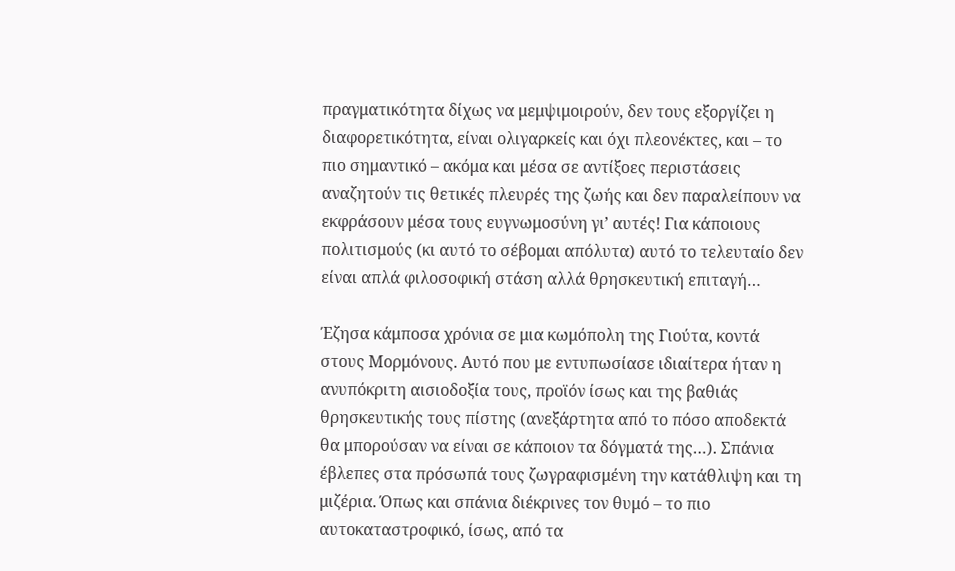πραγματικότητα δίχως να μεμψιμοιρούν, δεν τους εξοργίζει η διαφορετικότητα, είναι ολιγαρκείς και όχι πλεονέκτες, και – το πιο σημαντικό – ακόμα και μέσα σε αντίξοες περιστάσεις αναζητούν τις θετικές πλευρές της ζωής και δεν παραλείπουν να εκφράσουν μέσα τους ευγνωμοσύνη γι’ αυτές! Για κάποιους πολιτισμούς (κι αυτό το σέβομαι απόλυτα) αυτό το τελευταίο δεν είναι απλά φιλοσοφική στάση αλλά θρησκευτική επιταγή…

Έζησα κάμποσα χρόνια σε μια κωμόπολη της Γιούτα, κοντά στους Μορμόνους. Αυτό που με εντυπωσίασε ιδιαίτερα ήταν η ανυπόκριτη αισιοδοξία τους, προϊόν ίσως και της βαθιάς θρησκευτικής τους πίστης (ανεξάρτητα από το πόσο αποδεκτά θα μπορούσαν να είναι σε κάποιον τα δόγματά της…). Σπάνια έβλεπες στα πρόσωπά τους ζωγραφισμένη την κατάθλιψη και τη μιζέρια. Όπως και σπάνια διέκρινες τον θυμό – το πιο αυτοκαταστροφικό, ίσως, από τα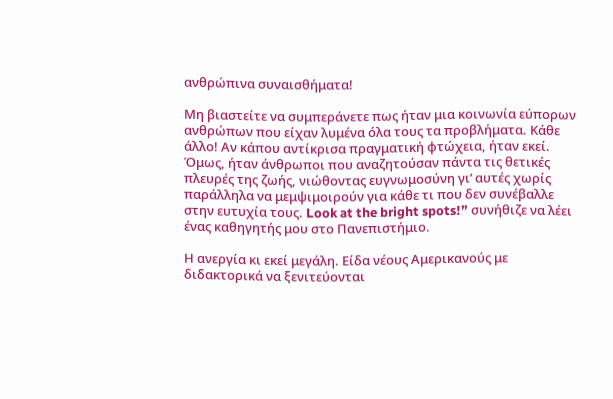ανθρώπινα συναισθήματα!

Μη βιαστείτε να συμπεράνετε πως ήταν μια κοινωνία εύπορων ανθρώπων που είχαν λυμένα όλα τους τα προβλήματα. Κάθε άλλο! Αν κάπου αντίκρισα πραγματική φτώχεια, ήταν εκεί. Όμως, ήταν άνθρωποι που αναζητούσαν πάντα τις θετικές πλευρές της ζωής, νιώθοντας ευγνωμοσύνη γι’ αυτές χωρίς παράλληλα να μεμψιμοιρούν για κάθε τι που δεν συνέβαλλε στην ευτυχία τους. Look at the bright spots!” συνήθιζε να λέει ένας καθηγητής μου στο Πανεπιστήμιο.

Η ανεργία κι εκεί μεγάλη. Είδα νέους Αμερικανούς με διδακτορικά να ξενιτεύονται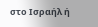στο Ισραήλ ή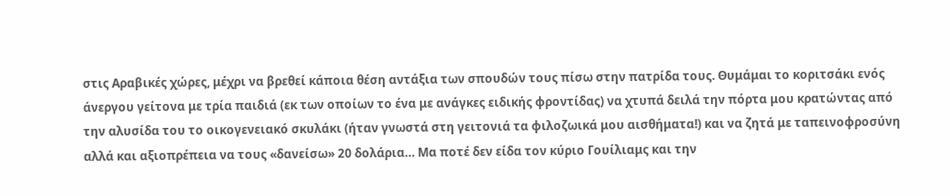στις Αραβικές χώρες, μέχρι να βρεθεί κάποια θέση αντάξια των σπουδών τους πίσω στην πατρίδα τους. Θυμάμαι το κοριτσάκι ενός άνεργου γείτονα με τρία παιδιά (εκ των οποίων το ένα με ανάγκες ειδικής φροντίδας) να χτυπά δειλά την πόρτα μου κρατώντας από την αλυσίδα του το οικογενειακό σκυλάκι (ήταν γνωστά στη γειτονιά τα φιλοζωικά μου αισθήματα!) και να ζητά με ταπεινοφροσύνη αλλά και αξιοπρέπεια να τους «δανείσω» 20 δολάρια… Μα ποτέ δεν είδα τον κύριο Γουίλιαμς και την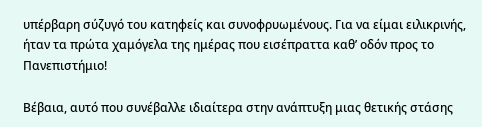υπέρβαρη σύζυγό του κατηφείς και συνοφρυωμένους. Για να είμαι ειλικρινής, ήταν τα πρώτα χαμόγελα της ημέρας που εισέπραττα καθ’ οδόν προς το Πανεπιστήμιο!

Βέβαια, αυτό που συνέβαλλε ιδιαίτερα στην ανάπτυξη μιας θετικής στάσης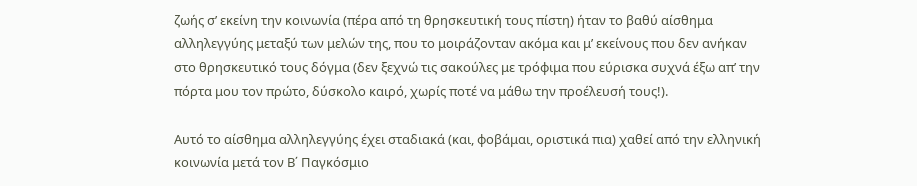ζωής σ’ εκείνη την κοινωνία (πέρα από τη θρησκευτική τους πίστη) ήταν το βαθύ αίσθημα αλληλεγγύης μεταξύ των μελών της, που το μοιράζονταν ακόμα και μ’ εκείνους που δεν ανήκαν στο θρησκευτικό τους δόγμα (δεν ξεχνώ τις σακούλες με τρόφιμα που εύρισκα συχνά έξω απ’ την πόρτα μου τον πρώτο, δύσκολο καιρό, χωρίς ποτέ να μάθω την προέλευσή τους!).

Αυτό το αίσθημα αλληλεγγύης έχει σταδιακά (και, φοβάμαι, οριστικά πια) χαθεί από την ελληνική κοινωνία μετά τον Β΄ Παγκόσμιο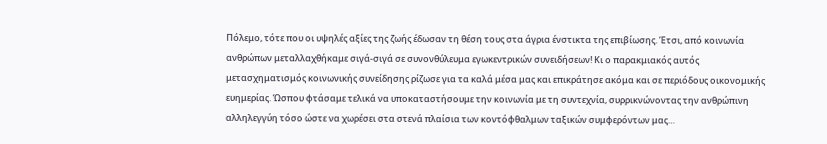Πόλεμο, τότε που οι υψηλές αξίες της ζωής έδωσαν τη θέση τους στα άγρια ένστικτα της επιβίωσης. Έτσι, από κοινωνία ανθρώπων μεταλλαχθήκαμε σιγά-σιγά σε συνονθύλευμα εγωκεντρικών συνειδήσεων! Κι ο παρακμιακός αυτός μετασχηματισμός κοινωνικής συνείδησης ρίζωσε για τα καλά μέσα μας και επικράτησε ακόμα και σε περιόδους οικονομικής ευημερίας. Ώσπου φτάσαμε τελικά να υποκαταστήσουμε την κοινωνία με τη συντεχνία, συρρικνώνοντας την ανθρώπινη αλληλεγγύη τόσο ώστε να χωρέσει στα στενά πλαίσια των κοντόφθαλμων ταξικών συμφερόντων μας…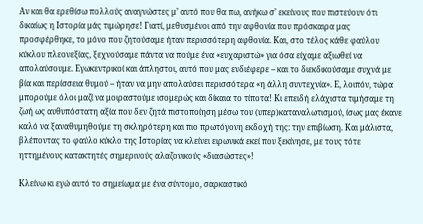Αν και θα ερεθίσω πολλούς αναγνώστες μ’ αυτό που θα πω, ανήκω σ’ εκείνους που πιστεύουν ότι δικαίως η Ιστορία μάς τιμώρησε! Γιατί, μεθυσμένοι από την αφθονία που πρόσκαιρα μας προσφέρθηκε, το μόνο που ζητούσαμε ήταν περισσότερη αφθονία. Και, στο τέλος κάθε φαύλου κύκλου πλεονεξίας, ξεχνούσαμε πάντα να πούμε ένα «ευχαριστώ» για όσα είχαμε αξιωθεί να απολαύσουμε. Εγωκεντρικοί και άπληστοι, αυτό που μας ενδιέφερε – και το διεκδικούσαμε συχνά με βία και περίσσεια θυμού – ήταν να μην απολαύσει περισσότερα «η άλλη συντεχνία». Ε, λοιπόν, τώρα μπορούμε όλοι μαζί να μοιραστούμε ισομερώς και δίκαια το τίποτα! Κι επειδή ελάχιστα τιμήσαμε τη ζωή ως αυθυπόστατη αξία που δεν ζητά πιστοποίηση μέσω του (υπερ)καταναλωτισμού, ίσως μας έκανε καλό να ξαναθυμηθούμε τη σκληρότερη και πιο πρωτόγονη εκδοχή της: την επιβίωση. Και μάλιστα, βλέποντας το φαύλο κύκλο της Ιστορίας να κλείνει ειρωνικά εκεί που ξεκίνησε, με τους τότε ηττημένους κατακτητές σημερινούς αλαζονικούς «διασώστες»!

Κλείνω κι εγώ αυτό το σημείωμα με ένα σύντομο, σαρκαστικό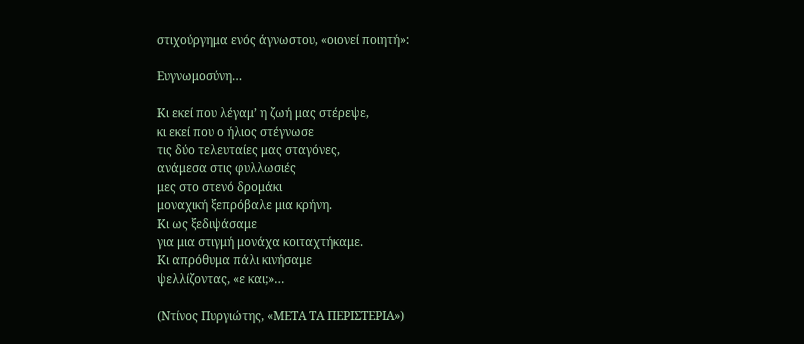στιχούργημα ενός άγνωστου, «οιονεί ποιητή»:

Ευγνωμοσύνη…

Κι εκεί που λέγαμ’ η ζωή μας στέρεψε,
κι εκεί που ο ήλιος στέγνωσε
τις δύο τελευταίες μας σταγόνες,
ανάμεσα στις φυλλωσιές
μες στο στενό δρομάκι
μοναχική ξεπρόβαλε μια κρήνη.
Κι ως ξεδιψάσαμε
για μια στιγμή μονάχα κοιταχτήκαμε.
Κι απρόθυμα πάλι κινήσαμε
ψελλίζοντας, «ε και;»…

(Ντίνος Πυργιώτης, «ΜΕΤΑ ΤΑ ΠΕΡΙΣΤΕΡΙΑ»)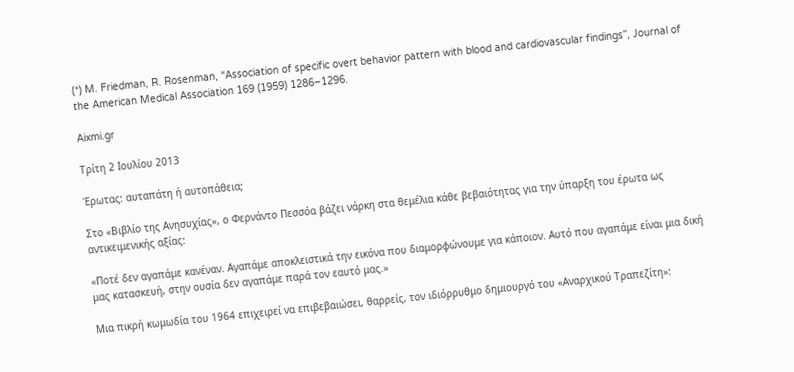(*) M. Friedman, R. Rosenman, “Association of specific overt behavior pattern with blood and cardiovascular findings”, Journal of the American Medical Association 169 (1959) 1286–1296.

Aixmi.gr

Τρίτη 2 Ιουλίου 2013

Έρωτας: αυταπάτη ή αυτοπάθεια;

Στο «Βιβλίο της Ανησυχίας», ο Φερνάντο Πεσσόα βάζει νάρκη στα θεμέλια κάθε βεβαιότητας για την ύπαρξη του έρωτα ως αντικειμενικής αξίας:

«Ποτέ δεν αγαπάμε κανέναν. Αγαπάμε αποκλειστικά την εικόνα που διαμορφώνουμε για κάποιον. Αυτό που αγαπάμε είναι μια δική μας κατασκευή, στην ουσία δεν αγαπάμε παρά τον εαυτό μας.»

Μια πικρή κωμωδία του 1964 επιχειρεί να επιβεβαιώσει, θαρρείς, τον ιδιόρρυθμο δημιουργό του «Αναρχικού Τραπεζίτη»: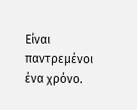Είναι παντρεμένοι ένα χρόνο.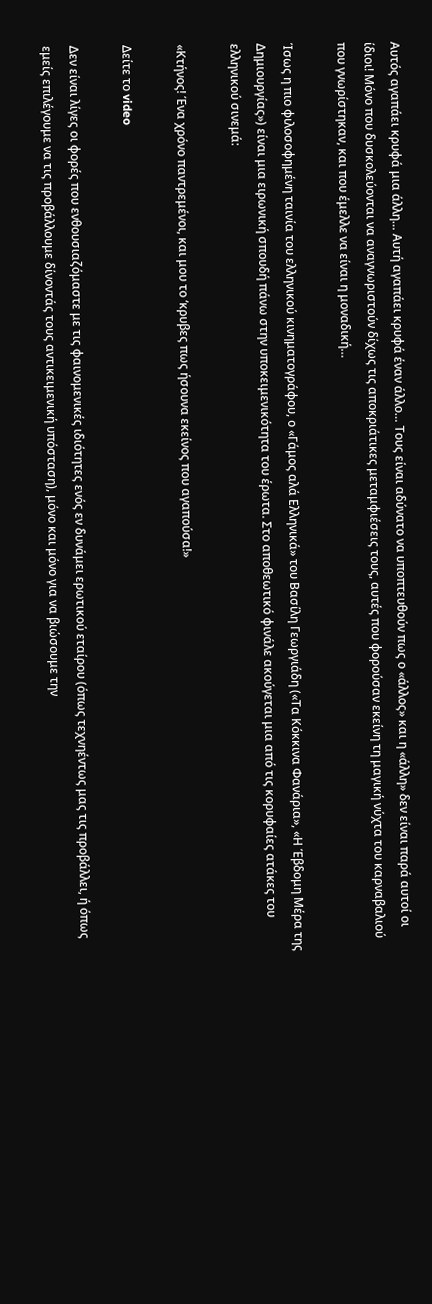Αυτός αγαπάει κρυφά μια άλλη… Αυτή αγαπάει κρυφά έναν άλλο… Τους είναι αδύνατο να υποπτευθούν πως ο «άλλος» και η «άλλη» δεν είναι παρά αυτοί οι ίδιοι! Μόνο που δυσκολεύονται να αναγνωριστούν δίχως τις αποκριάτικες μεταμφιέσεις τους, αυτές που φορούσαν εκείνη τη μαγική νύχτα του καρναβαλιού που γνωρίστηκαν, και που έμελλε να είναι η μοναδική…

Ίσως η πιο φιλοσοφημένη ταινία του ελληνικού κινηματογράφου, ο «Γάμος αλά Ελληνικά» του Βασίλη Γεωργιάδη («Τα Κόκκινα Φανάρια», «Η Έβδομη Μέρα της Δημιουργίας») είναι μια ειρωνική σπουδή πάνω στην υποκειμενικότητα του έρωτα. Στο αποθεωτικό φινάλε ακούγεται μια από τις κορυφαίες ατάκες του ελληνικού σινεμά:

«Κτήνος! Ένα χρόνο παντρεμένοι, και μου το ‘κρυβες πως ήσουνα εκείνος που αγαπούσα!»

Δείτε το video

Δεν είναι λίγες οι φορές που ενθουσιαζόμαστε με τις φαινομενικές ιδιότητες ενός εν δυνάμει ερωτικού εταίρου (όπως τεχνηέντως μας τις προβάλλει, ή όπως εμείς επιλέγουμε να τις προβάλλουμε δίνοντάς τους αντικειμενική υπόσταση), μόνο και μόνο για να βιώσουμε την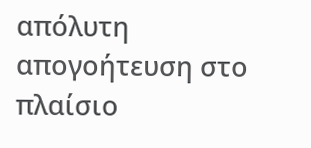απόλυτη απογοήτευση στο πλαίσιο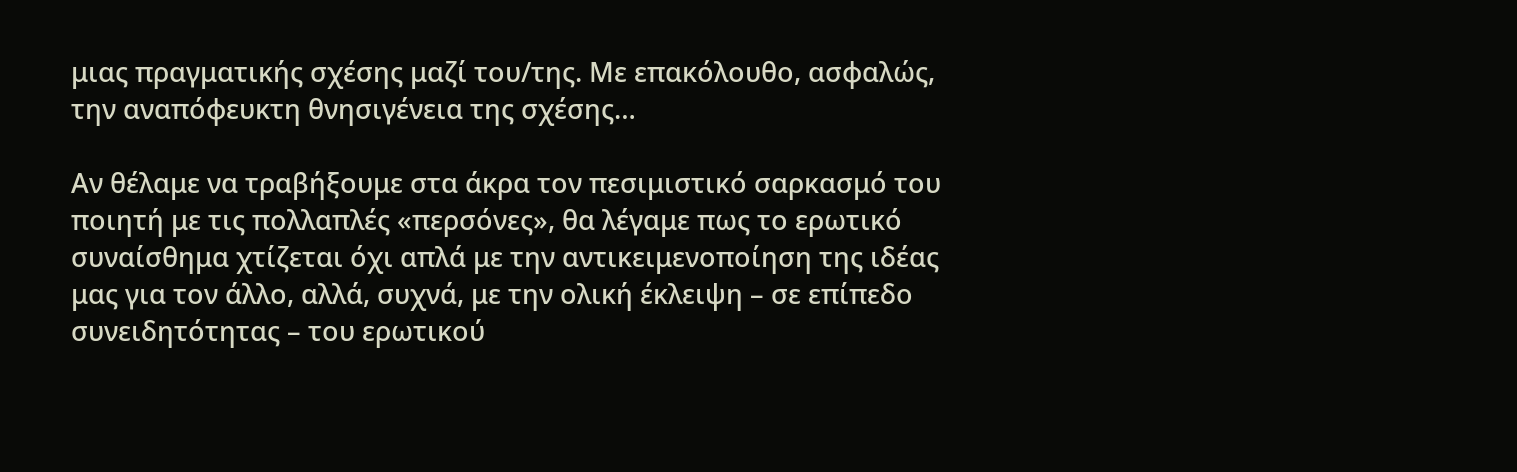μιας πραγματικής σχέσης μαζί του/της. Με επακόλουθο, ασφαλώς, την αναπόφευκτη θνησιγένεια της σχέσης…

Αν θέλαμε να τραβήξουμε στα άκρα τον πεσιμιστικό σαρκασμό του ποιητή με τις πολλαπλές «περσόνες», θα λέγαμε πως το ερωτικό συναίσθημα χτίζεται όχι απλά με την αντικειμενοποίηση της ιδέας μας για τον άλλο, αλλά, συχνά, με την ολική έκλειψη – σε επίπεδο συνειδητότητας – του ερωτικού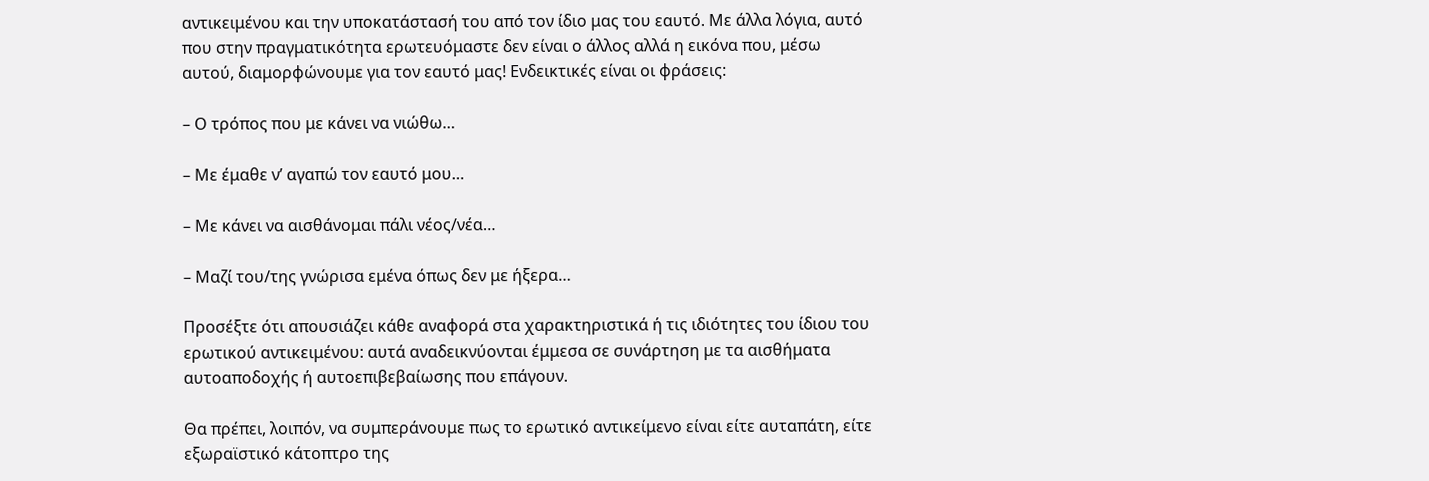αντικειμένου και την υποκατάστασή του από τον ίδιο μας του εαυτό. Με άλλα λόγια, αυτό που στην πραγματικότητα ερωτευόμαστε δεν είναι ο άλλος αλλά η εικόνα που, μέσω αυτού, διαμορφώνουμε για τον εαυτό μας! Ενδεικτικές είναι οι φράσεις:

– Ο τρόπος που με κάνει να νιώθω…

– Με έμαθε ν’ αγαπώ τον εαυτό μου…

– Με κάνει να αισθάνομαι πάλι νέος/νέα…

– Μαζί του/της γνώρισα εμένα όπως δεν με ήξερα…

Προσέξτε ότι απουσιάζει κάθε αναφορά στα χαρακτηριστικά ή τις ιδιότητες του ίδιου του ερωτικού αντικειμένου: αυτά αναδεικνύονται έμμεσα σε συνάρτηση με τα αισθήματα αυτοαποδοχής ή αυτοεπιβεβαίωσης που επάγουν.

Θα πρέπει, λοιπόν, να συμπεράνουμε πως το ερωτικό αντικείμενο είναι είτε αυταπάτη, είτε εξωραϊστικό κάτοπτρο της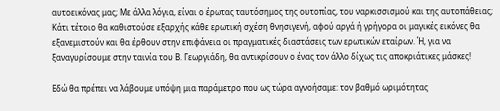αυτοεικόνας μας; Με άλλα λόγια, είναι ο έρωτας ταυτόσημος της ουτοπίας, του ναρκισσισμού και της αυτοπάθειας; Κάτι τέτοιο θα καθιστούσε εξαρχής κάθε ερωτική σχέση θνησιγενή, αφού αργά ή γρήγορα οι μαγικές εικόνες θα εξανεμιστούν και θα έρθουν στην επιφάνεια οι πραγματικές διαστάσεις των ερωτικών εταίρων. Ή, για να ξαναγυρίσουμε στην ταινία του Β. Γεωργιάδη, θα αντικρίσουν ο ένας τον άλλο δίχως τις αποκριάτικες μάσκες!

Εδώ θα πρέπει να λάβουμε υπόψη μια παράμετρο που ως τώρα αγνοήσαμε: τον βαθμό ωριμότητας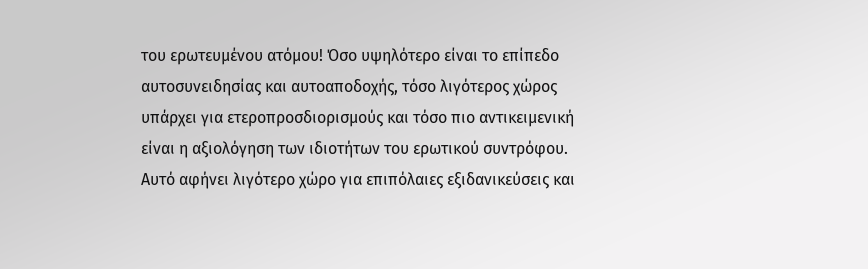του ερωτευμένου ατόμου! Όσο υψηλότερο είναι το επίπεδο αυτοσυνειδησίας και αυτοαποδοχής, τόσο λιγότερος χώρος υπάρχει για ετεροπροσδιορισμούς και τόσο πιο αντικειμενική είναι η αξιολόγηση των ιδιοτήτων του ερωτικού συντρόφου. Αυτό αφήνει λιγότερο χώρο για επιπόλαιες εξιδανικεύσεις και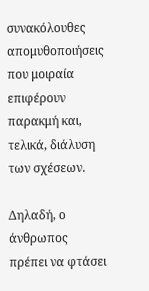συνακόλουθες απομυθοποιήσεις που μοιραία επιφέρουν παρακμή και, τελικά, διάλυση των σχέσεων.

Δηλαδή, ο άνθρωπος πρέπει να φτάσει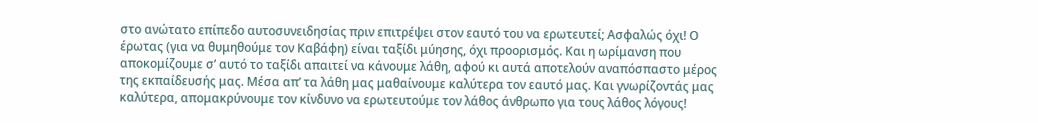στο ανώτατο επίπεδο αυτοσυνειδησίας πριν επιτρέψει στον εαυτό του να ερωτευτεί; Ασφαλώς όχι! Ο έρωτας (για να θυμηθούμε τον Καβάφη) είναι ταξίδι μύησης, όχι προορισμός. Και η ωρίμανση που αποκομίζουμε σ’ αυτό το ταξίδι απαιτεί να κάνουμε λάθη, αφού κι αυτά αποτελούν αναπόσπαστο μέρος της εκπαίδευσής μας. Μέσα απ’ τα λάθη μας μαθαίνουμε καλύτερα τον εαυτό μας. Και γνωρίζοντάς μας καλύτερα, απομακρύνουμε τον κίνδυνο να ερωτευτούμε τον λάθος άνθρωπο για τους λάθος λόγους!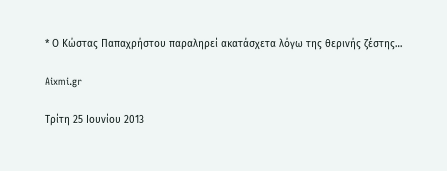* Ο Κώστας Παπαχρήστου παραληρεί ακατάσχετα λόγω της θερινής ζέστης…

Aixmi.gr

Τρίτη 25 Ιουνίου 2013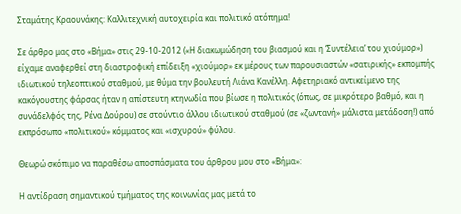Σταμάτης Κραουνάκης: Καλλιτεχνική αυτοχειρία και πολιτικό ατόπημα!

Σε άρθρο μας στο «Βήμα» στις 29-10-2012 («Η διακωμώδηση του βιασμού και η ‘Συντέλεια’ του χιούμορ») είχαμε αναφερθεί στη διαστροφική επίδειξη «χιούμορ» εκ μέρους των παρουσιαστών «σατιρικής» εκπομπής ιδιωτικού τηλεοπτικού σταθμού, με θύμα την βουλευτή Λιάνα Κανέλλη. Αφετηριακό αντικείμενο της κακόγουστης φάρσας ήταν η απίστευτη κτηνωδία που βίωσε η πολιτικός (όπως, σε μικρότερο βαθμό, και η συνάδελφός της, Ρένα Δούρου) σε στούντιο άλλου ιδιωτικού σταθμού (σε «ζωντανή» μάλιστα μετάδοση!) από εκπρόσωπο «πολιτικού» κόμματος και «ισχυρού» φύλου.

Θεωρώ σκόπιμο να παραθέσω αποσπάσματα του άρθρου μου στο «Βήμα»:

Η αντίδραση σημαντικού τμήματος της κοινωνίας μας μετά το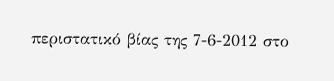περιστατικό βίας της 7-6-2012 στο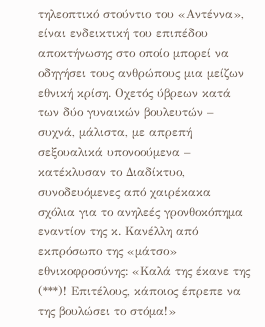τηλεοπτικό στούντιο του «Αντέννα», είναι ενδεικτική του επιπέδου αποκτήνωσης στο οποίο μπορεί να οδηγήσει τους ανθρώπους μια μείζων εθνική κρίση. Οχετός ύβρεων κατά των δύο γυναικών βουλευτών – συχνά, μάλιστα, με απρεπή σεξουαλικά υπονοούμενα – κατέκλυσαν το Διαδίκτυο, συνοδευόμενες από χαιρέκακα σχόλια για το ανηλεές γρονθοκόπημα εναντίον της κ. Κανέλλη από εκπρόσωπο της «μάτσο» εθνικοφροσύνης: «Καλά της έκανε της (***)! Επιτέλους, κάποιος έπρεπε να της βουλώσει το στόμα!»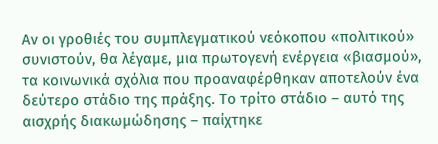Αν οι γροθιές του συμπλεγματικού νεόκοπου «πολιτικού» συνιστούν, θα λέγαμε, μια πρωτογενή ενέργεια «βιασμού», τα κοινωνικά σχόλια που προαναφέρθηκαν αποτελούν ένα δεύτερο στάδιο της πράξης. Το τρίτο στάδιο – αυτό της αισχρής διακωμώδησης – παίχτηκε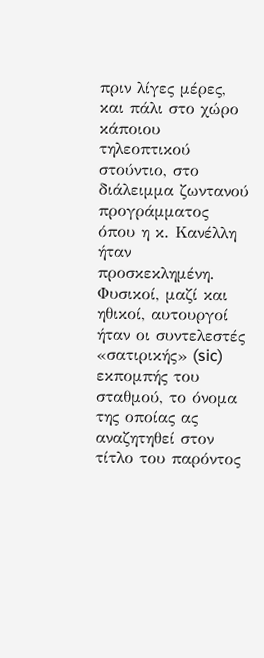πριν λίγες μέρες, και πάλι στο χώρο κάποιου τηλεοπτικού στούντιο, στο διάλειμμα ζωντανού προγράμματος όπου η κ. Κανέλλη ήταν προσκεκλημένη. Φυσικοί, μαζί και ηθικοί, αυτουργοί ήταν οι συντελεστές «σατιρικής» (sic) εκπομπής του σταθμού, το όνομα της οποίας ας αναζητηθεί στον τίτλο του παρόντος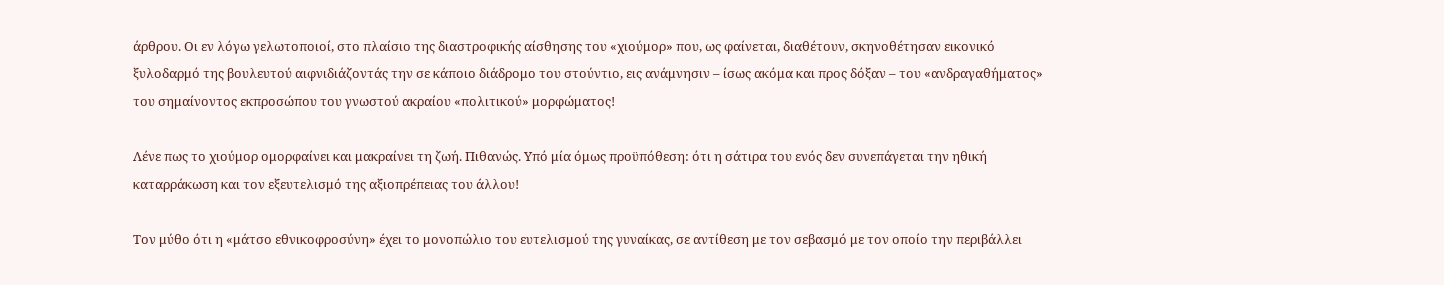άρθρου. Οι εν λόγω γελωτοποιοί, στο πλαίσιο της διαστροφικής αίσθησης του «χιούμορ» που, ως φαίνεται, διαθέτουν, σκηνοθέτησαν εικονικό ξυλοδαρμό της βουλευτού αιφνιδιάζοντάς την σε κάποιο διάδρομο του στούντιο, εις ανάμνησιν – ίσως ακόμα και προς δόξαν – του «ανδραγαθήματος» του σημαίνοντος εκπροσώπου του γνωστού ακραίου «πολιτικού» μορφώματος!

Λένε πως το χιούμορ ομορφαίνει και μακραίνει τη ζωή. Πιθανώς. Υπό μία όμως προϋπόθεση: ότι η σάτιρα του ενός δεν συνεπάγεται την ηθική καταρράκωση και τον εξευτελισμό της αξιοπρέπειας του άλλου!

Τον μύθο ότι η «μάτσο εθνικοφροσύνη» έχει το μονοπώλιο του ευτελισμού της γυναίκας, σε αντίθεση με τον σεβασμό με τον οποίο την περιβάλλει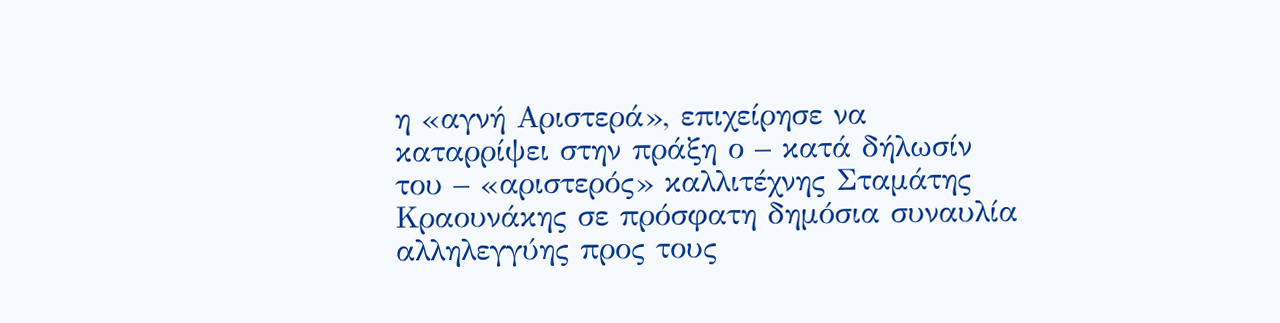η «αγνή Αριστερά», επιχείρησε να καταρρίψει στην πράξη ο – κατά δήλωσίν του – «αριστερός» καλλιτέχνης Σταμάτης Κραουνάκης σε πρόσφατη δημόσια συναυλία αλληλεγγύης προς τους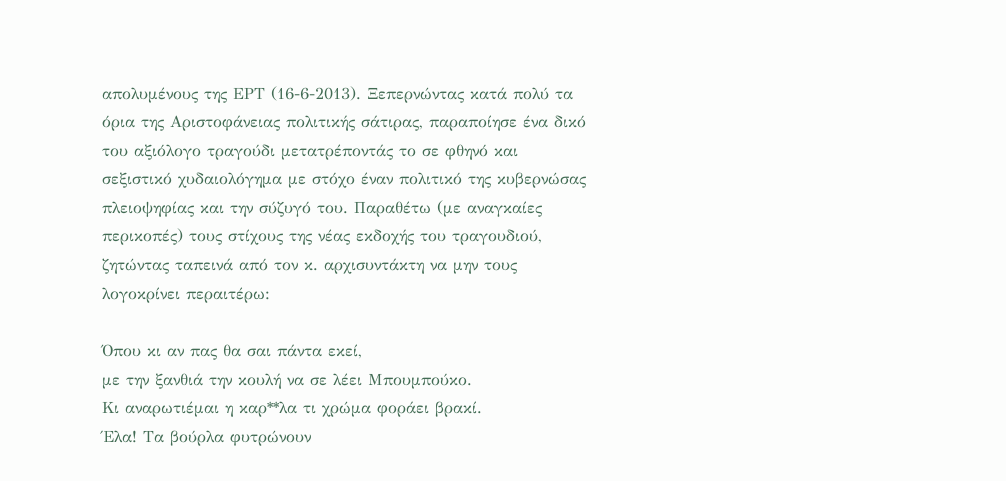απολυμένους της ΕΡΤ (16-6-2013). Ξεπερνώντας κατά πολύ τα όρια της Αριστοφάνειας πολιτικής σάτιρας, παραποίησε ένα δικό του αξιόλογο τραγούδι μετατρέποντάς το σε φθηνό και σεξιστικό χυδαιολόγημα με στόχο έναν πολιτικό της κυβερνώσας πλειοψηφίας και την σύζυγό του. Παραθέτω (με αναγκαίες περικοπές) τους στίχους της νέας εκδοχής του τραγουδιού, ζητώντας ταπεινά από τον κ. αρχισυντάκτη να μην τους λογοκρίνει περαιτέρω:

Όπου κι αν πας θα σαι πάντα εκεί,
με την ξανθιά την κουλή να σε λέει Μπουμπούκο.
Κι αναρωτιέμαι η καρ**λα τι χρώμα φοράει βρακί.
Έλα! Τα βούρλα φυτρώνουν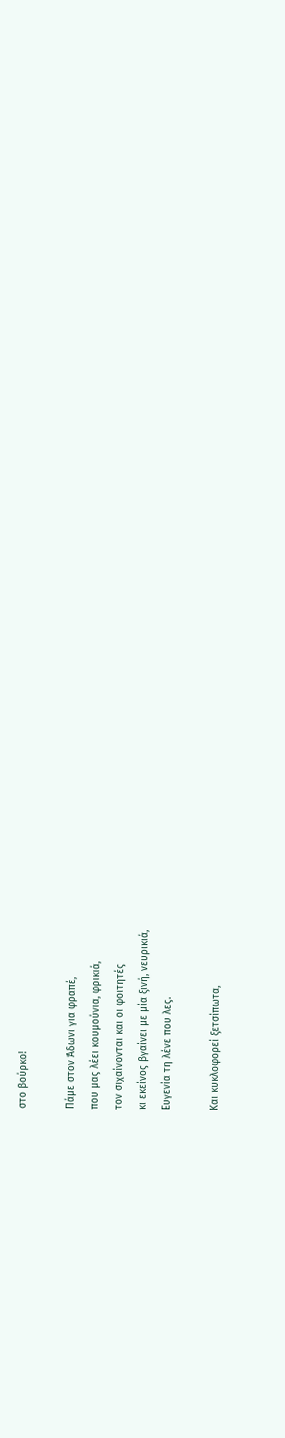στο βούρκο!

Πάμε στον Άδωνι για φραπέ,
που μας λέει κουμούνια, φρικιά,
τον σιχαίνονται και οι φοιτητές
κι εκείνος βγαίνει με μία ξινή, νευρικιά,
Ευγενία τη λένε που λες.

Και κυκλοφορεί ξετσίπωτα,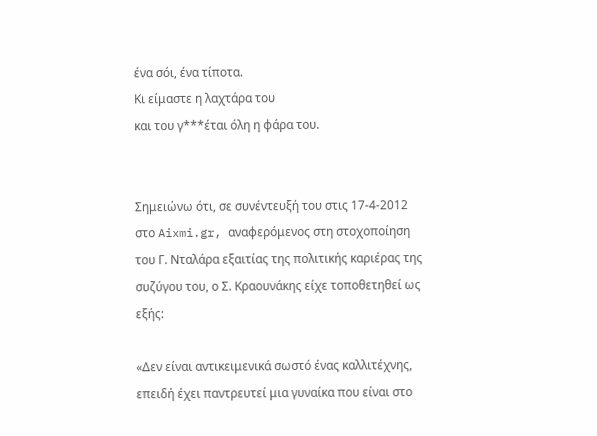ένα σόι, ένα τίποτα.
Κι είμαστε η λαχτάρα του
και του γ***έται όλη η φάρα του.


Σημειώνω ότι, σε συνέντευξή του στις 17-4-2012 στο Aixmi.gr, αναφερόμενος στη στοχοποίηση του Γ. Νταλάρα εξαιτίας της πολιτικής καριέρας της συζύγου του, ο Σ. Κραουνάκης είχε τοποθετηθεί ως εξής:

«Δεν είναι αντικειμενικά σωστό ένας καλλιτέχνης, επειδή έχει παντρευτεί μια γυναίκα που είναι στο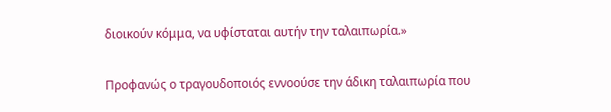διοικούν κόμμα, να υφίσταται αυτήν την ταλαιπωρία.»

Προφανώς ο τραγουδοποιός εννοούσε την άδικη ταλαιπωρία που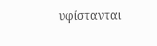υφίστανται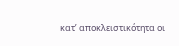κατ’ αποκλειστικότητα οι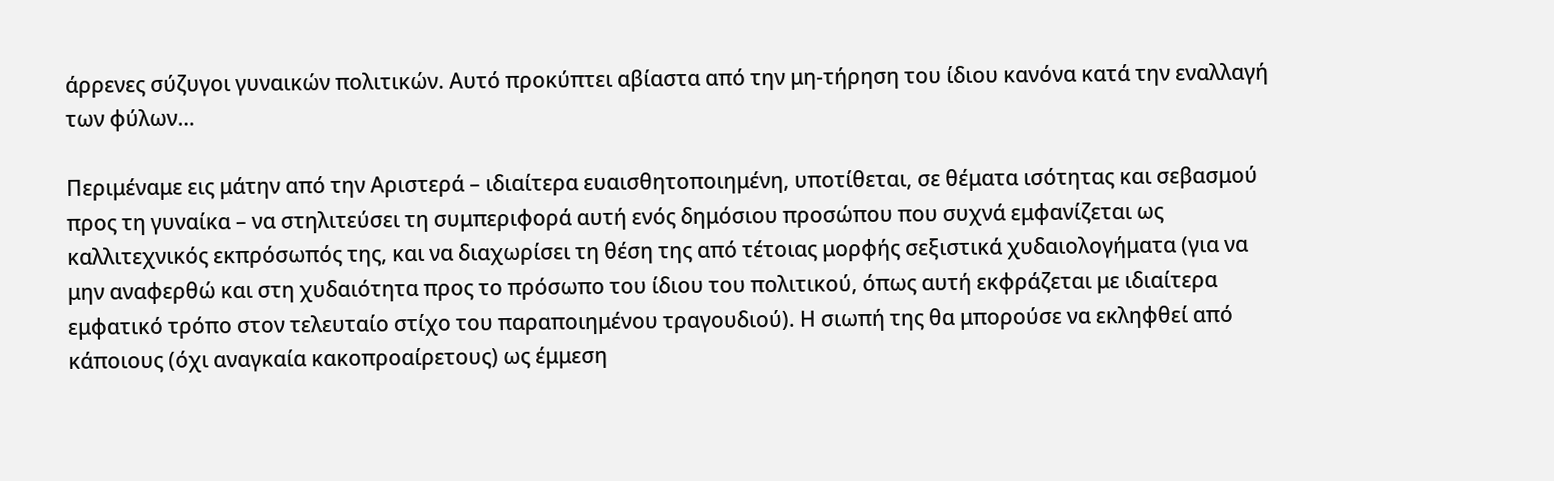άρρενες σύζυγοι γυναικών πολιτικών. Αυτό προκύπτει αβίαστα από την μη-τήρηση του ίδιου κανόνα κατά την εναλλαγή των φύλων…

Περιμέναμε εις μάτην από την Αριστερά – ιδιαίτερα ευαισθητοποιημένη, υποτίθεται, σε θέματα ισότητας και σεβασμού προς τη γυναίκα – να στηλιτεύσει τη συμπεριφορά αυτή ενός δημόσιου προσώπου που συχνά εμφανίζεται ως καλλιτεχνικός εκπρόσωπός της, και να διαχωρίσει τη θέση της από τέτοιας μορφής σεξιστικά χυδαιολογήματα (για να μην αναφερθώ και στη χυδαιότητα προς το πρόσωπο του ίδιου του πολιτικού, όπως αυτή εκφράζεται με ιδιαίτερα εμφατικό τρόπο στον τελευταίο στίχο του παραποιημένου τραγουδιού). Η σιωπή της θα μπορούσε να εκληφθεί από κάποιους (όχι αναγκαία κακοπροαίρετους) ως έμμεση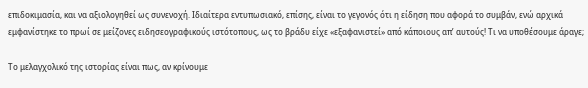επιδοκιμασία, και να αξιολογηθεί ως συνενοχή. Ιδιαίτερα εντυπωσιακό, επίσης, είναι το γεγονός ότι η είδηση που αφορά το συμβάν, ενώ αρχικά εμφανίστηκε το πρωί σε μείζονες ειδησεογραφικούς ιστότοπους, ως το βράδυ είχε «εξαφανιστεί» από κάποιους απ’ αυτούς! Τι να υποθέσουμε άραγε;

Το μελαγχολικό της ιστορίας είναι πως, αν κρίνουμε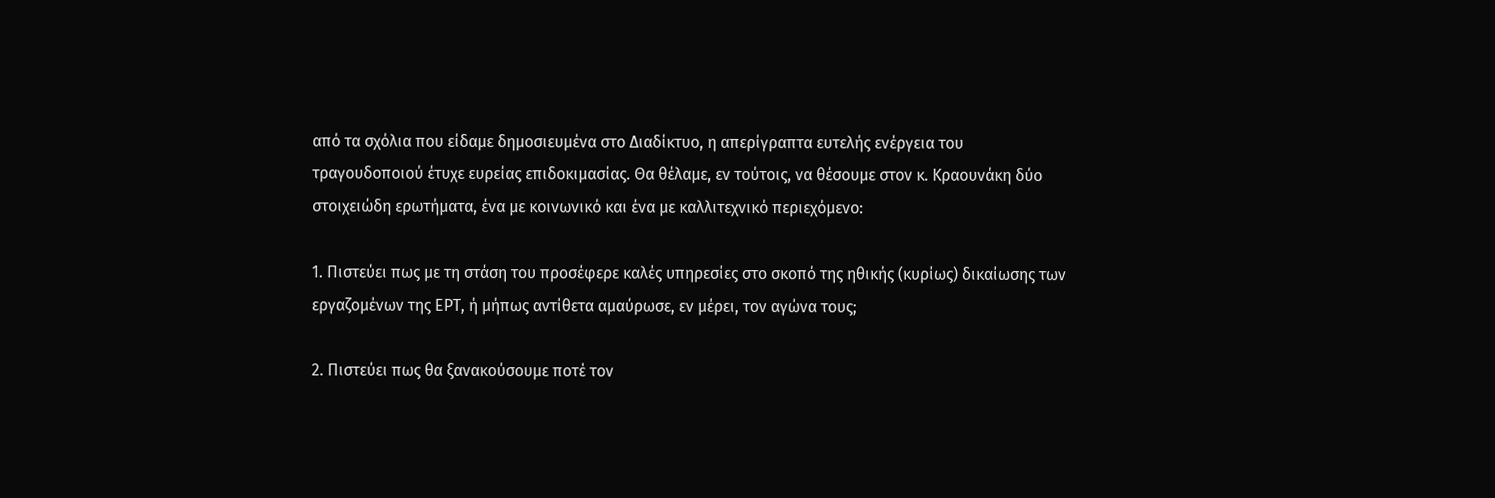από τα σχόλια που είδαμε δημοσιευμένα στο Διαδίκτυο, η απερίγραπτα ευτελής ενέργεια του τραγουδοποιού έτυχε ευρείας επιδοκιμασίας. Θα θέλαμε, εν τούτοις, να θέσουμε στον κ. Κραουνάκη δύο στοιχειώδη ερωτήματα, ένα με κοινωνικό και ένα με καλλιτεχνικό περιεχόμενο:

1. Πιστεύει πως με τη στάση του προσέφερε καλές υπηρεσίες στο σκοπό της ηθικής (κυρίως) δικαίωσης των εργαζομένων της ΕΡΤ, ή μήπως αντίθετα αμαύρωσε, εν μέρει, τον αγώνα τους;

2. Πιστεύει πως θα ξανακούσουμε ποτέ τον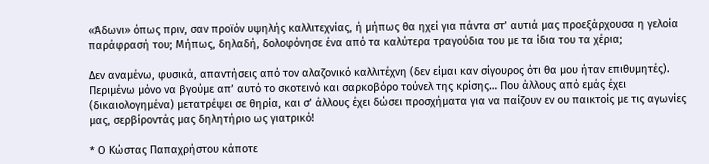«Άδωνι» όπως πριν, σαν προϊόν υψηλής καλλιτεχνίας, ή μήπως θα ηχεί για πάντα στ’ αυτιά μας προεξάρχουσα η γελοία παράφρασή του; Μήπως, δηλαδή, δολοφόνησε ένα από τα καλύτερα τραγούδια του με τα ίδια του τα χέρια;

Δεν αναμένω, φυσικά, απαντήσεις από τον αλαζονικό καλλιτέχνη (δεν είμαι καν σίγουρος ότι θα μου ήταν επιθυμητές). Περιμένω μόνο να βγούμε απ’ αυτό το σκοτεινό και σαρκοβόρο τούνελ της κρίσης… Που άλλους από εμάς έχει (δικαιολογημένα) μετατρέψει σε θηρία, και σ’ άλλους έχει δώσει προσχήματα για να παίζουν εν ου παικτοίς με τις αγωνίες μας, σερβίροντάς μας δηλητήριο ως γιατρικό!

* Ο Κώστας Παπαχρήστου κάποτε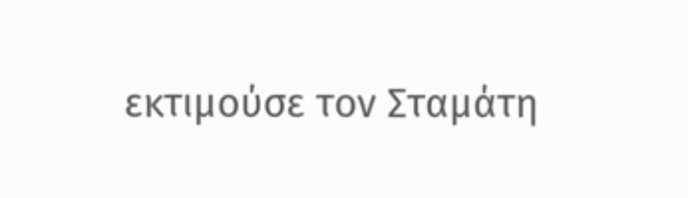εκτιμούσε τον Σταμάτη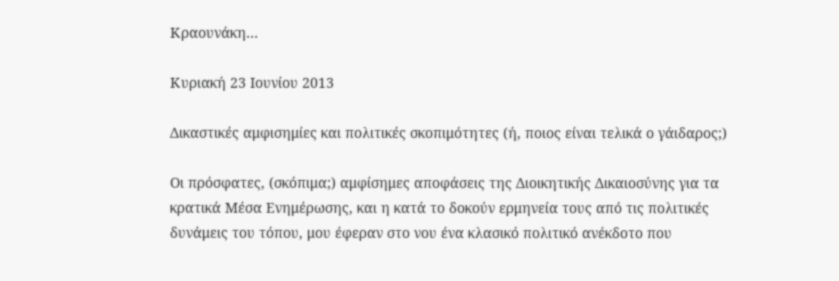Κραουνάκη…

Κυριακή 23 Ιουνίου 2013

Δικαστικές αμφισημίες και πολιτικές σκοπιμότητες (ή, ποιος είναι τελικά ο γάιδαρος;)

Οι πρόσφατες, (σκόπιμα;) αμφίσημες αποφάσεις της Διοικητικής Δικαιοσύνης για τα κρατικά Mέσα Ενημέρωσης, και η κατά το δοκούν ερμηνεία τους από τις πολιτικές δυνάμεις του τόπου, μου έφεραν στο νου ένα κλασικό πολιτικό ανέκδοτο που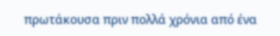πρωτάκουσα πριν πολλά χρόνια από ένα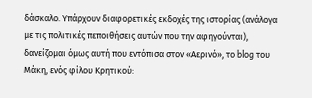δάσκαλο. Υπάρχουν διαφορετικές εκδοχές της ιστορίας (ανάλογα με τις πολιτικές πεποιθήσεις αυτών που την αφηγούνται), δανείζομαι όμως αυτή που εντόπισα στον «Αερινό», το blog του Μάκη, ενός φίλου Κρητικού: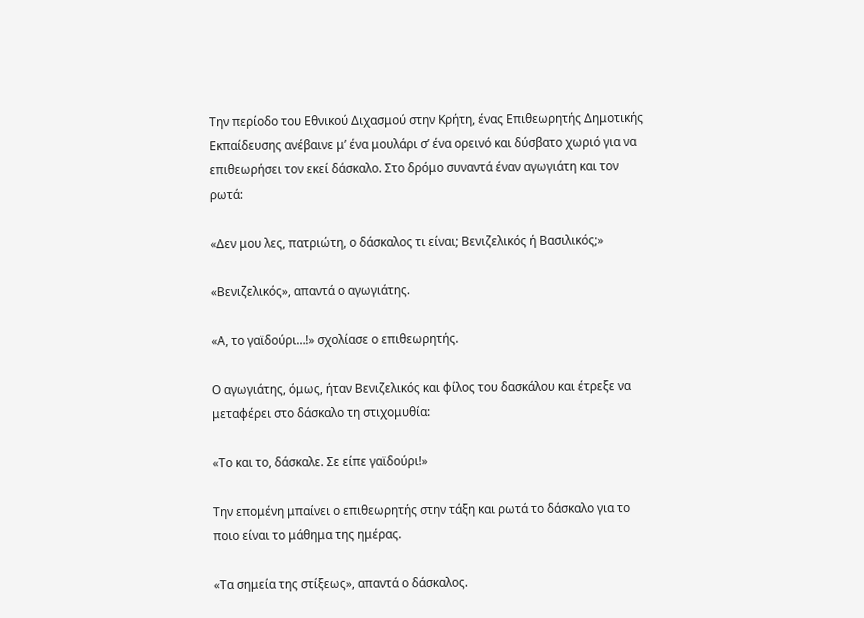Την περίοδο του Εθνικού Διχασμού στην Κρήτη, ένας Επιθεωρητής Δημοτικής Εκπαίδευσης ανέβαινε μ’ ένα μουλάρι σ’ ένα ορεινό και δύσβατο χωριό για να επιθεωρήσει τον εκεί δάσκαλο. Στο δρόμο συναντά έναν αγωγιάτη και τον ρωτά:

«Δεν μου λες, πατριώτη, ο δάσκαλος τι είναι; Βενιζελικός ή Βασιλικός;»

«Βενιζελικός», απαντά ο αγωγιάτης.

«Α, το γαϊδούρι…!» σχολίασε ο επιθεωρητής.

Ο αγωγιάτης, όμως, ήταν Βενιζελικός και φίλος του δασκάλου και έτρεξε να μεταφέρει στο δάσκαλο τη στιχομυθία:

«Το και το, δάσκαλε. Σε είπε γαϊδούρι!»

Την επομένη μπαίνει ο επιθεωρητής στην τάξη και ρωτά το δάσκαλο για το ποιο είναι το μάθημα της ημέρας.

«Τα σημεία της στίξεως», απαντά ο δάσκαλος.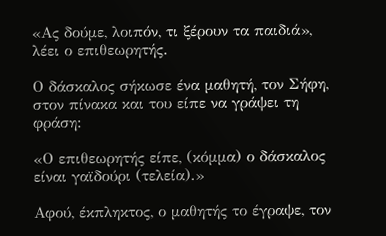«Ας δούμε, λοιπόν, τι ξέρουν τα παιδιά», λέει ο επιθεωρητής.

Ο δάσκαλος σήκωσε ένα μαθητή, τον Σήφη, στον πίνακα και του είπε να γράψει τη φράση:

«Ο επιθεωρητής είπε, (κόμμα) ο δάσκαλος είναι γαϊδούρι (τελεία).»

Αφού, έκπληκτος, ο μαθητής το έγραψε, τον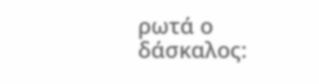ρωτά ο δάσκαλος: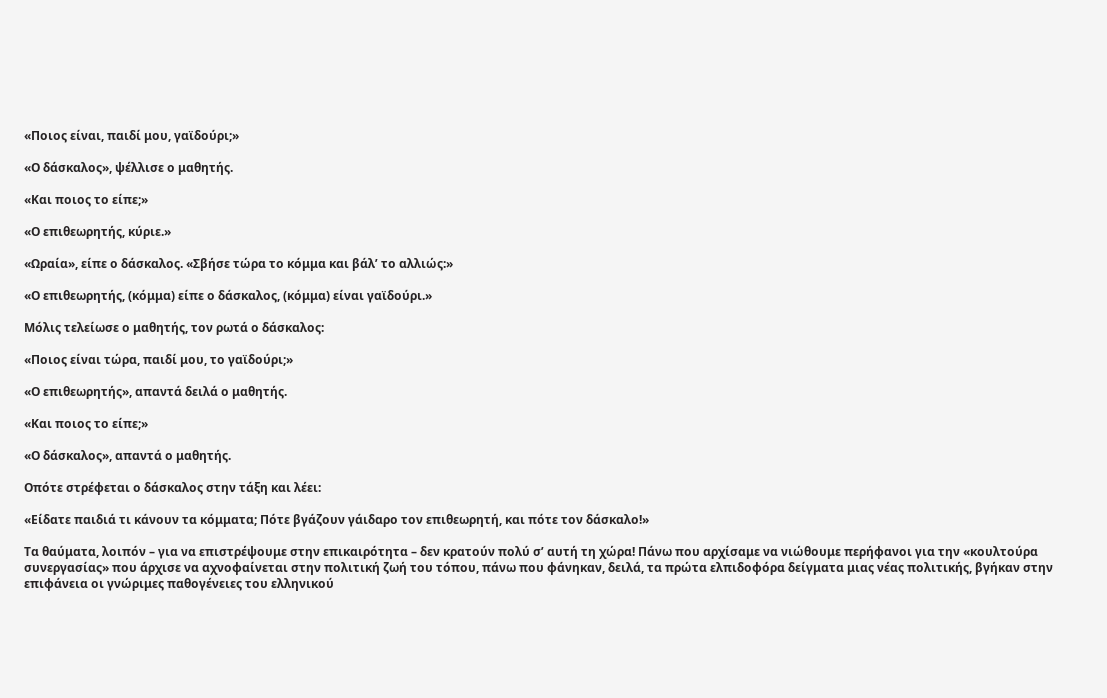«Ποιος είναι, παιδί μου, γαϊδούρι;»

«Ο δάσκαλος», ψέλλισε ο μαθητής.

«Και ποιος το είπε;»

«Ο επιθεωρητής, κύριε.»

«Ωραία», είπε ο δάσκαλος. «Σβήσε τώρα το κόμμα και βάλ’ το αλλιώς:»

«Ο επιθεωρητής, (κόμμα) είπε ο δάσκαλος, (κόμμα) είναι γαϊδούρι.»

Μόλις τελείωσε ο μαθητής, τον ρωτά ο δάσκαλος:

«Ποιος είναι τώρα, παιδί μου, το γαϊδούρι;»

«Ο επιθεωρητής», απαντά δειλά ο μαθητής.

«Και ποιος το είπε;»

«Ο δάσκαλος», απαντά ο μαθητής.

Οπότε στρέφεται ο δάσκαλος στην τάξη και λέει:

«Είδατε παιδιά τι κάνουν τα κόμματα; Πότε βγάζουν γάιδαρο τον επιθεωρητή, και πότε τον δάσκαλο!»

Τα θαύματα, λοιπόν – για να επιστρέψουμε στην επικαιρότητα – δεν κρατούν πολύ σ’ αυτή τη χώρα! Πάνω που αρχίσαμε να νιώθουμε περήφανοι για την «κουλτούρα συνεργασίας» που άρχισε να αχνοφαίνεται στην πολιτική ζωή του τόπου, πάνω που φάνηκαν, δειλά, τα πρώτα ελπιδοφόρα δείγματα μιας νέας πολιτικής, βγήκαν στην επιφάνεια οι γνώριμες παθογένειες του ελληνικού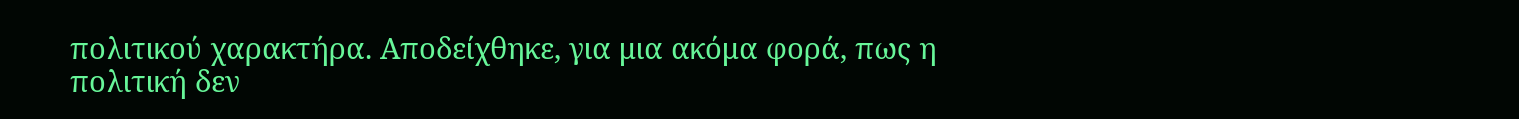πολιτικού χαρακτήρα. Αποδείχθηκε, για μια ακόμα φορά, πως η πολιτική δεν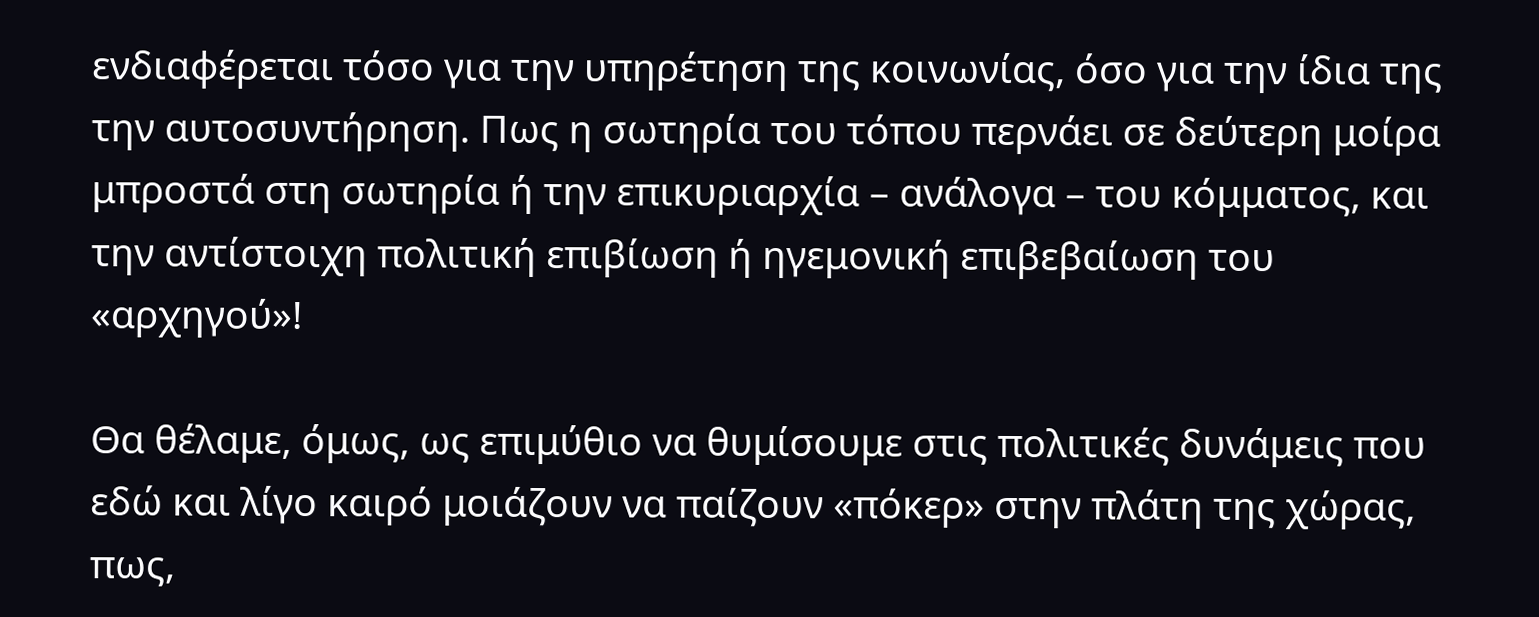ενδιαφέρεται τόσο για την υπηρέτηση της κοινωνίας, όσο για την ίδια της την αυτοσυντήρηση. Πως η σωτηρία του τόπου περνάει σε δεύτερη μοίρα μπροστά στη σωτηρία ή την επικυριαρχία – ανάλογα – του κόμματος, και την αντίστοιχη πολιτική επιβίωση ή ηγεμονική επιβεβαίωση του «αρχηγού»!

Θα θέλαμε, όμως, ως επιμύθιο να θυμίσουμε στις πολιτικές δυνάμεις που εδώ και λίγο καιρό μοιάζουν να παίζουν «πόκερ» στην πλάτη της χώρας, πως,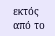εκτός από το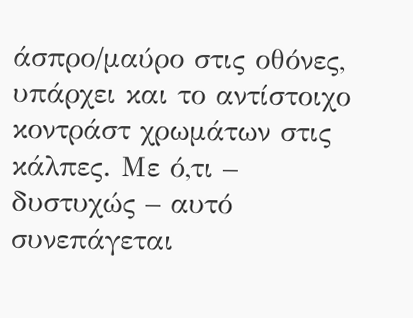άσπρο/μαύρο στις οθόνες, υπάρχει και το αντίστοιχο κοντράστ χρωμάτων στις κάλπες. Με ό,τι – δυστυχώς – αυτό συνεπάγεται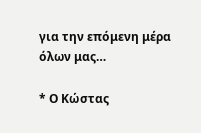για την επόμενη μέρα όλων μας…

* Ο Κώστας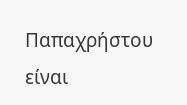Παπαχρήστου είναι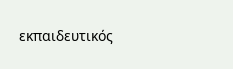εκπαιδευτικός